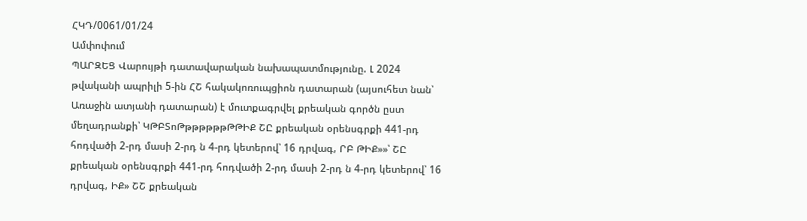ՀԿԴ/0061/01/24
Ամփոփում
ՊԱՐԶԵՑ Վարույթի դատավարական նախապատմությունը. Լ 2024 թվականի ապրիլի 5-ին ՀՇ հակակոռուպցիոն դատարան (այսուհետ նան՝ Առաջին ատյանի դատարան) է մուտքագրվել քրեական գործն ըստ մեղադրանքի՝ ԿԹԲՏոԹթթթթթթԹԹԻՔ ՇԸ քրեական օրենսգրքի 441-րդ հոդվածի 2-րդ մասի 2-րդ ն 4-րդ կետերով՝ 16 դրվագ, ՐԲ ԹԻՔ»»՝ ՇԸ քրեական օրենսգրքի 441-րդ հոդվածի 2-րդ մասի 2-րդ ն 4-րդ կետերով՝ 16 դրվագ, ԻՔ» ՇՇ քրեական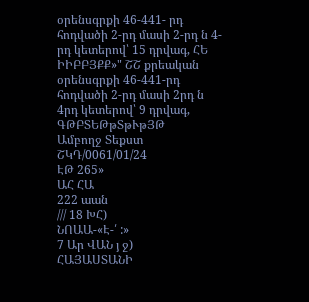օրենսգրքի 46-441- րդ հոդվածի 2-րդ մասի 2-րդ ն 4-րդ կետերով՝ 15 դրվագ, ՀԵ ԻԻԲԲՅՔՔ»" ՇՇ քրեական օրենսգրքի 46-441-րդ հոդվածի 2-րդ մասի 2րդ ն 4րդ կետերով՝ 9 դրվագ, ԳԹԲՏԵԹթՏթՒթՅԹ
Ամբողջ Տեքստ
ՇԿԴ/0061/01/24
ԷԹ 265»
ԱՀ ՀԱ
222 աան
/// 18 ԽՀ)
ՆՈԱԱ-«Է-՛ :»
7 Ար ՎԱՆ յ ջ)
ՀԱՅԱՍՏԱՆԻ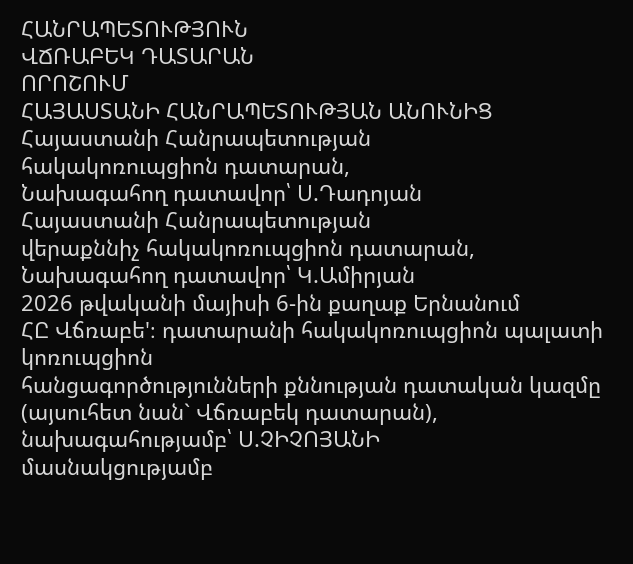ՀԱՆՐԱՊԵՏՈՒԹՅՈՒՆ
ՎՃՌԱԲԵԿ ԴԱՏԱՐԱՆ
ՈՐՈՇՈՒՄ
ՀԱՅԱՍՏԱՆԻ ՀԱՆՐԱՊԵՏՈՒԹՅԱՆ ԱՆՈՒՆԻՑ
Հայաստանի Հանրապետության
հակակոռուպցիոն դատարան,
Նախագահող դատավոր՝ Ս.Դադոյան
Հայաստանի Հանրապետության
վերաքննիչ հակակոռուպցիոն դատարան,
Նախագահող դատավոր՝ Կ.Ամիրյան
2026 թվականի մայիսի 6-ին քաղաք Երնանում
ՀԸ Վճռաբե'։ դատարանի հակակոռուպցիոն պալատի կոռուպցիոն
հանցագործությունների քննության դատական կազմը (այսուհետ նան` Վճռաբեկ դատարան),
նախագահությամբ՝ Ս.ՉԻՉՈՅԱՆԻ
մասնակցությամբ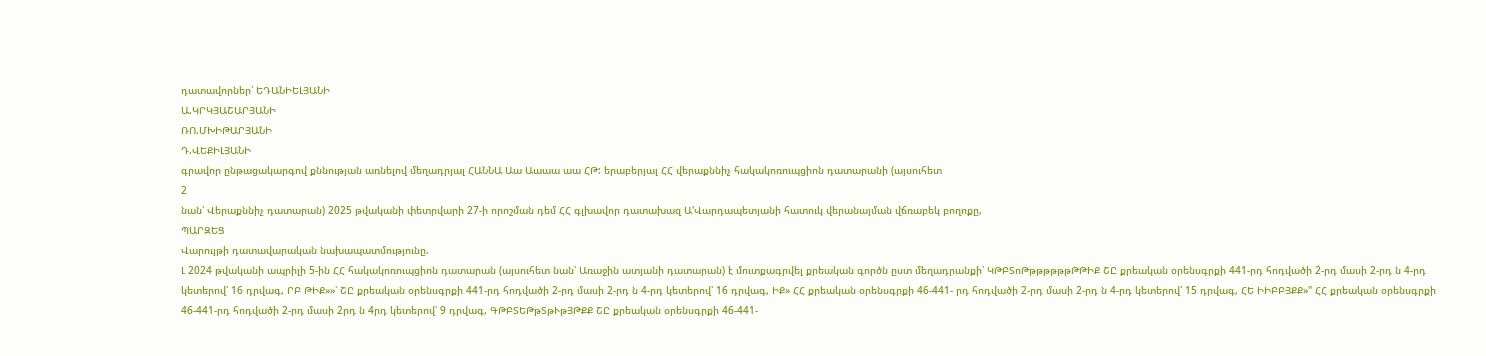դատավորներ՝ ԵԴԱՆԻԵԼՅԱՆԻ
Ա.ԿՐԿՅԱՇԱՐՅԱՆԻ
ՌՈ.ՄԽԻԹԱՐՅԱՆԻ
Դ.ՎԵՔԻԼՅԱՆԻ
գրավոր ընթացակարգով քննության առնելով մեղադրյալ ՀԱՆՆԱ Աա Աաաա աա ՀԹ: երաբերյալ ՀՀ վերաքննիչ հակակոռուպցիոն դատարանի (այսուհետ
2
նան՝ Վերաքննիչ դատարան) 2025 թվականի փետրվարի 27-ի որոշման դեմ ՀՀ գլխավոր դատախազ Ա'Վարդապետյանի հատուկ վերանայման վճռաբեկ բողոքը,
ՊԱՐԶԵՑ
Վարույթի դատավարական նախապատմությունը.
Լ 2024 թվականի ապրիլի 5-ին ՀՀ հակակոռուպցիոն դատարան (այսուհետ նան՝ Առաջին ատյանի դատարան) է մուտքագրվել քրեական գործն ըստ մեղադրանքի՝ ԿԹԲՏոԹթթթթթթԹԹԻՔ ՇԸ քրեական օրենսգրքի 441-րդ հոդվածի 2-րդ մասի 2-րդ ն 4-րդ կետերով՝ 16 դրվագ, ՐԲ ԹԻՔ»»՝ ՇԸ քրեական օրենսգրքի 441-րդ հոդվածի 2-րդ մասի 2-րդ ն 4-րդ կետերով՝ 16 դրվագ, ԻՔ» ՀՀ քրեական օրենսգրքի 46-441- րդ հոդվածի 2-րդ մասի 2-րդ ն 4-րդ կետերով՝ 15 դրվագ, ՀԵ ԻԻԲԲՅՔՔ»" ՀՀ քրեական օրենսգրքի 46-441-րդ հոդվածի 2-րդ մասի 2րդ ն 4րդ կետերով՝ 9 դրվագ, ԳԹԲՏԵԹթՏթՒթՅԹՔՔ ՇԸ քրեական օրենսգրքի 46-441-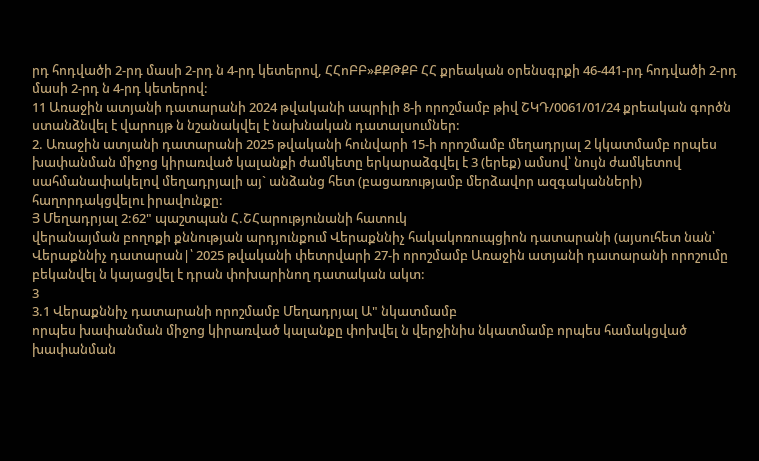րդ հոդվածի 2-րդ մասի 2-րդ ն 4-րդ կետերով, ՀՀոԲԲ»ՔՔԹՔԲ ՀՀ քրեական օրենսգրքի 46-441-րդ հոդվածի 2-րդ մասի 2-րդ ն 4-րդ կետերով:
11 Առաջին ատյանի դատարանի 2024 թվականի ապրիլի 8-ի որոշմամբ թիվ ՇԿԴ/0061/01/24 քրեական գործն ստանձնվել է վարույթ ն նշանակվել է նախնական դատալսումներ:
2. Առաջին ատյանի դատարանի 2025 թվականի հունվարի 15-ի որոշմամբ մեղադրյալ 2 կկատմամբ որպես խափանման միջոց կիրառված կալանքի ժամկետը երկարաձգվել է 3 (երեք) ամսով՝ նույն ժամկետով սահմանափակելով մեղադրյալի այ` անձանց հետ (բացառությամբ մերձավոր ազգականների) հաղորդակցվելու իրավունքը:
Յ Մեղադրյալ 2:62" պաշտպան Հ.ՇՀարությունանի հատուկ
վերանայման բողոքի քննության արդյունքում Վերաքննիչ հակակոռուպցիոն դատարանի (այսուհետ նան՝ Վերաքննիչ դատարան|՝ 2025 թվականի փետրվարի 27-ի որոշմամբ Առաջին ատյանի դատարանի որոշումը բեկանվել ն կայացվել է դրան փոխարինող դատական ակտ:
3
3.1 Վերաքննիչ դատարանի որոշմամբ Մեղադրյալ Ա" նկատմամբ
որպես խափանման միջոց կիրառված կալանքը փոխվել ն վերջինիս նկատմամբ որպես համակցված խափանման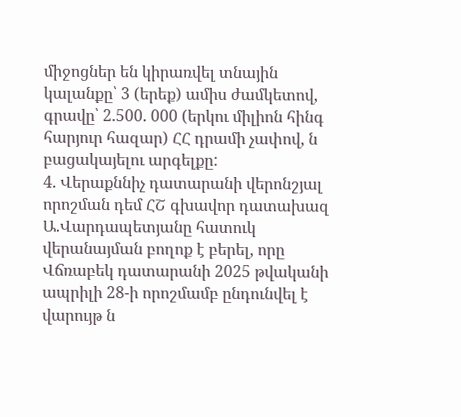միջոցներ են կիրառվել տնային կալանքը՝ 3 (երեք) ամիս ժամկետով, գրավը՝ 2.500. 000 (երկու միլիոն հինգ հարյուր հազար) ՀՀ դրամի չափով, ն բացակայելու արգելքը:
4. Վերաքննիչ դատարանի վերոնշյալ որոշման դեմ ՀՇ գխավոր դատախազ Ա.Վարդապետյանը հատուկ վերանայման բողոք է բերել, որը Վճռաբեկ դատարանի 2025 թվականի ապրիլի 28-ի որոշմամբ ընդունվել է վարույթ ն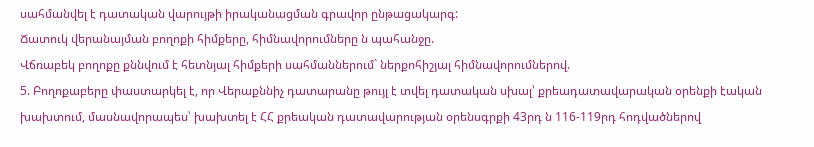սահմանվել է դատական վարույթի իրականացման գրավոր ընթացակարգ:
Ճատուկ վերանայման բողոքի հիմքերը, հիմնավորումները ն պահանջը.
Վճռաբեկ բողոքը քննվում է հետնյալ հիմքերի սահմաններում` ներքոհիշյալ հիմնավորումներով.
5. Բողոքաբերը փաստարկել է, որ Վերաքննիչ դատարանը թույլ է տվել դատական սխալ՝ քրեադատավարական օրենքի էական խախտում, մասնավորապես՝ խախտել է ՀՀ քրեական դատավարության օրենսգրքի 43րդ ն 116-119րդ հոդվածներով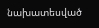նախատեսված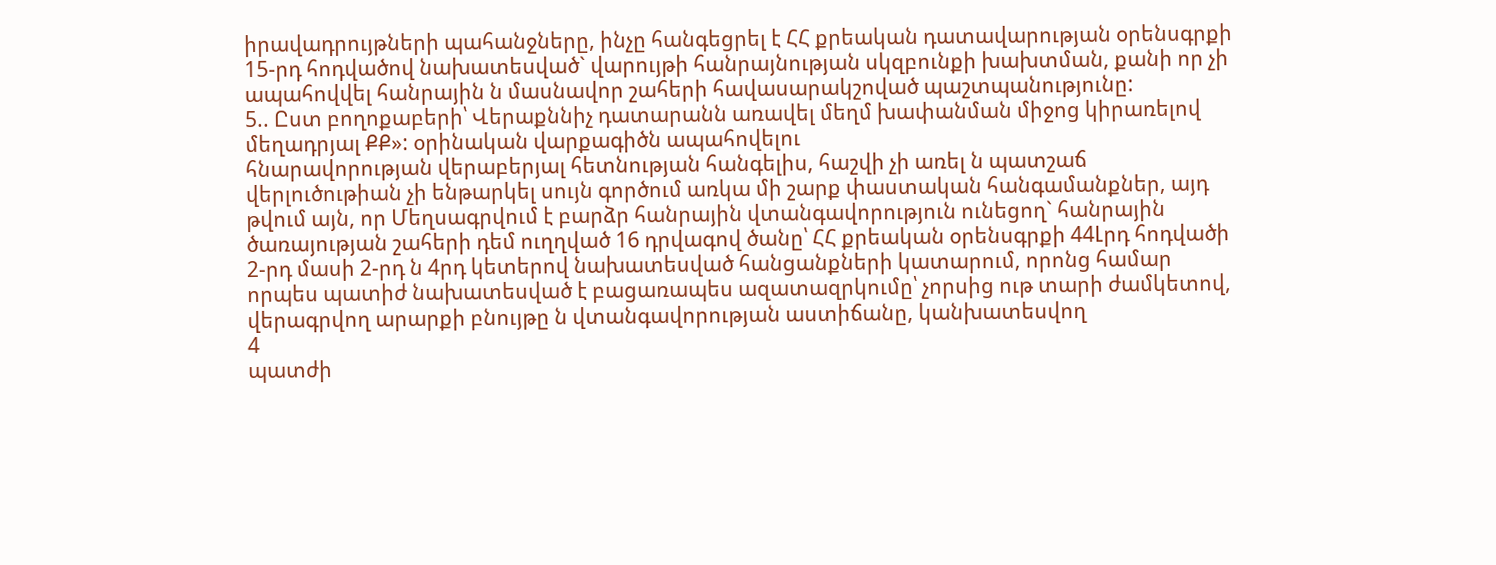իրավադրույթների պահանջները, ինչը հանգեցրել է ՀՀ քրեական դատավարության օրենսգրքի 15-րդ հոդվածով նախատեսված` վարույթի հանրայնության սկզբունքի խախտման, քանի որ չի ապահովվել հանրային ն մասնավոր շահերի հավասարակշոված պաշտպանությունը:
5.. Ըստ բողոքաբերի՝ Վերաքննիչ դատարանն առավել մեղմ խափանման միջոց կիրառելով մեղադրյալ ՔՔ»: օրինական վարքագիծն ապահովելու
հնարավորության վերաբերյալ հետնության հանգելիս, հաշվի չի առել ն պատշաճ վերլուծութիան չի ենթարկել սույն գործում առկա մի շարք փաստական հանգամանքներ, այդ թվում այն, որ Մեղսագրվում է բարձր հանրային վտանգավորություն ունեցող` հանրային ծառայության շահերի դեմ ուղղված 16 դրվագով ծանը՝ ՀՀ քրեական օրենսգրքի 44Լրդ հոդվածի 2-րդ մասի 2-րդ ն 4րդ կետերով նախատեսված հանցանքների կատարում, որոնց համար որպես պատիժ նախատեսված է բացառապես ազատազրկումը՝ չորսից ութ տարի ժամկետով, վերագրվող արարքի բնույթը ն վտանգավորության աստիճանը, կանխատեսվող
4
պատժի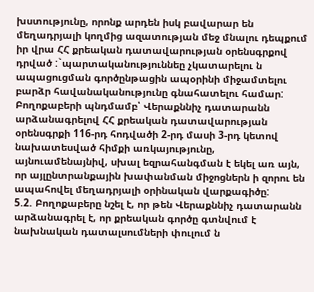խստությունը, որոնք արդեն իսկ բավարար են մեղադրյալի կողմից ազատության մեջ մնալու դեպքում իր վրա ՀՀ քրեական դատավարության օրենսգրքով դրված :`պարտականություննեը չկատարելու ն ապացուցման գործընթացին ապօրինի միջամտելու բարձր հավանականությունը գնահատելու համար:
Բողոքաբերի պնդմամբ՝ Վերաքննիչ դատարանն արձանագրելով ՀՀ քրեական դատավարության օրենսգրքի 116-րդ հոդվածի 2-րդ մասի 3-րդ կետով նախատեսված հիմքի առկայությունը, այնուամենայնիվ, սխալ եզրահանգման է եկել առ այն, որ այլընտրանքային խափանման միջոցներն ի զորու են ապահովել մեղադրյալի օրինական վարքագիծը:
5.2. Բողոքաբերը նշել է, որ թեն Վերաքննիչ դատարանն արձանագրել է, որ քրեական գործը գտնվում է նախնական դատալսումների փուլում ն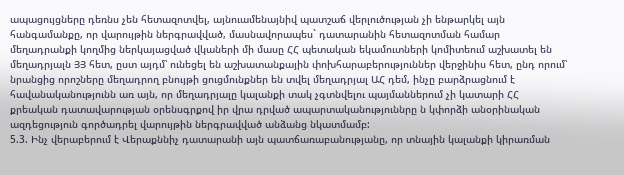ապացույցները դեռնս չեն հետազոտվել, այնուամենայնիվ պատշաճ վերլուծության չի ենթարկել այն հանգամանքը, որ վարույթին ներգրավված, մասնավորապես` դատարանին հետազոտման համար մեղադրանքի կողմից ներկայացված վկաների մի մասը ՀՀ պետական եկամուտների կոմիտեում աշխատել են մեղադրյալն ՅՅ հետ, ըստ այդմ՝ ունեցել են աշխատանքային փոխհարաբերություններ վերջինիս հետ, ընդ որում՝ նրանցից որոշները մեղադրող բնույթի ցուցմունքներ են տվել մեղադրյալ ԱՀ դեմ, ինչը բարձրացնում է հավանականությունն առ այն, որ մեղադրյալը կալանքի տակ չգտնվելու պայմաններում չի կատարի ՀՀ քրեական դատավարության օրենսգրքով իր վրա դրված ապարտականություննրը ն կփորձի անօրինական ազդեցություն գործադրել վարույթին ներգրավված անձանց նկատմամբ:
5.3. Ինչ վերաբերում է Վերաքննիչ դատարանի այն պատճառաբանությանը, որ տնային կալանքի կիրառման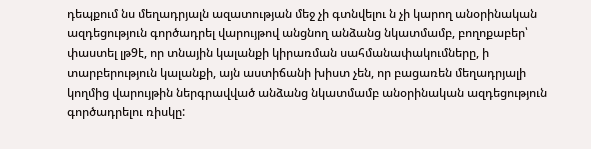դեպքում նս մեղադրյալն ազատության մեջ չի գտնվելու ն չի կարող անօրինական ազդեցություն գործադրել վարույթով անցնող անձանց նկատմամբ, բողոքաբեր՝ փաստել լթ9է, որ տնային կալանքի կիրառման սահմանափակումները, ի տարբերություն կալանքի, այն աստիճանի խիստ չեն, որ բացառեն մեղադրյալի կողմից վարույթին ներգրավված անձանց նկատմամբ անօրինական ազդեցություն գործադրելու ռիսկը: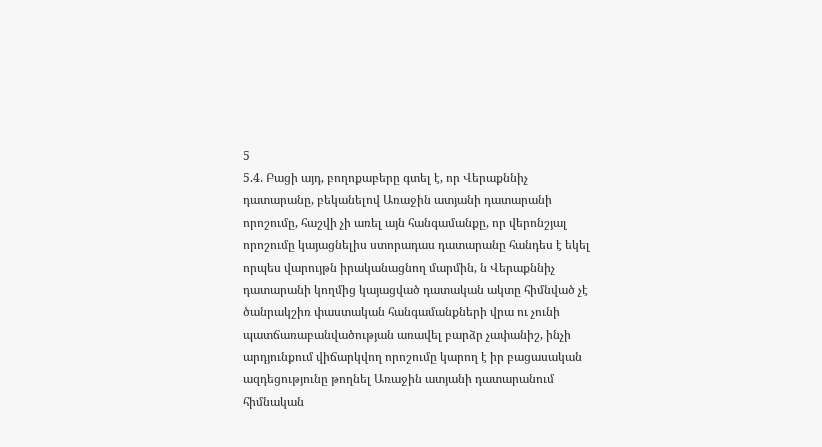5
5.4. Բացի այդ, բողոքաբերը գտել է, որ Վերաքննիչ դատարանը, բեկանելով Առաջին ատյանի դատարանի որոշումը, հաշվի չի առել այն հանգամանքը, որ վերոնշյալ որոշումը կայացնելիս ստորադաս դատարանը հանդես է եկել որպես վարույթն իրականացնող մարմին, ն Վերաքննիչ դատարանի կողմից կայացված դատական ակտը հիմնված չէ ծանրակշիռ փաստական հանգամանքների վրա ու չունի պատճառաբանվածության առավել բարձր չափանիշ, ինչի արդյունքում վիճարկվող որոշումը կարող է իր բացասական ազդեցությունը թողնել Առաջին ատյանի դատարանում հիմնական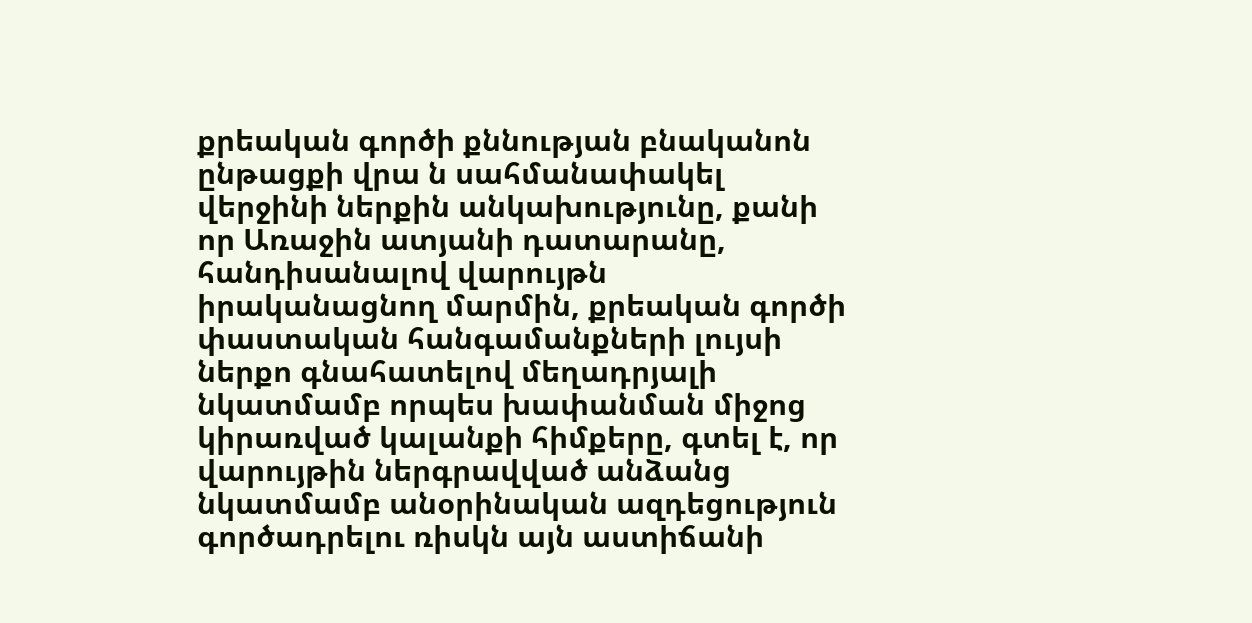քրեական գործի քննության բնականոն ընթացքի վրա ն սահմանափակել վերջինի ներքին անկախությունը, քանի որ Առաջին ատյանի դատարանը, հանդիսանալով վարույթն իրականացնող մարմին, քրեական գործի փաստական հանգամանքների լույսի ներքո գնահատելով մեղադրյալի նկատմամբ որպես խափանման միջոց կիրառված կալանքի հիմքերը, գտել է, որ վարույթին ներգրավված անձանց նկատմամբ անօրինական ազդեցություն գործադրելու ռիսկն այն աստիճանի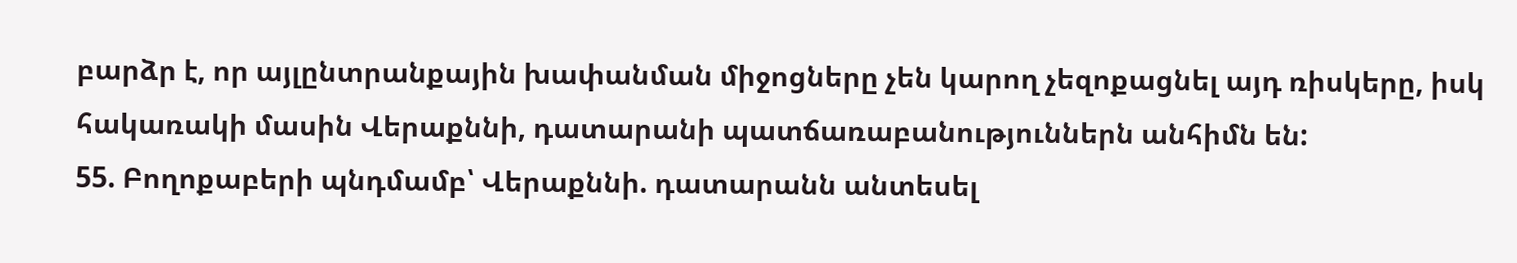բարձր է, որ այլընտրանքային խափանման միջոցները չեն կարող չեզոքացնել այդ ռիսկերը, իսկ հակառակի մասին Վերաքննի, դատարանի պատճառաբանություններն անհիմն են:
55. Բողոքաբերի պնդմամբ՝ Վերաքննի. դատարանն անտեսել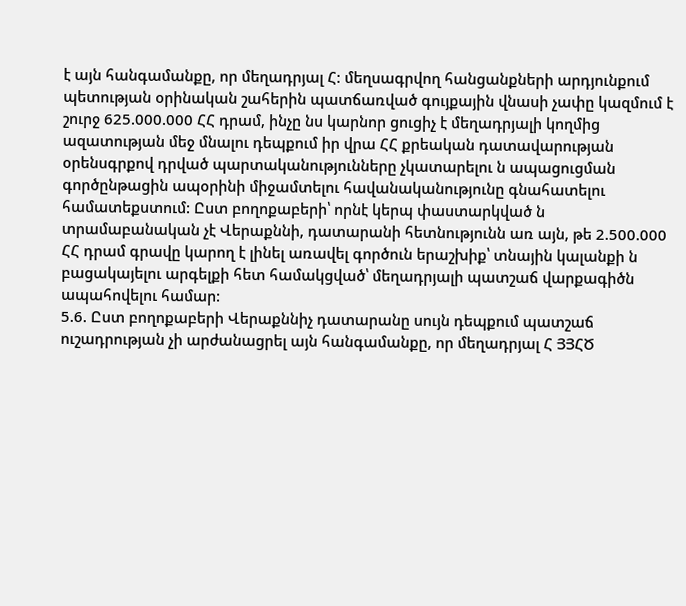է այն հանգամանքը, որ մեղադրյալ Հ: մեղսագրվող հանցանքների արդյունքում պետության օրինական շահերին պատճառված գույքային վնասի չափը կազմում է շուրջ 625.000.000 ՀՀ դրամ, ինչը նս կարնոր ցուցիչ է մեղադրյալի կողմից ազատության մեջ մնալու դեպքում իր վրա ՀՀ քրեական դատավարության օրենսգրքով դրված պարտականությունները չկատարելու ն ապացուցման գործընթացին ապօրինի միջամտելու հավանականությունը գնահատելու համատեքստում: Ըստ բողոքաբերի՝ որնէ կերպ փաստարկված ն տրամաբանական չէ Վերաքննի, դատարանի հետնությունն առ այն, թե 2.500.000 ՀՀ դրամ գրավը կարող է լինել առավել գործուն երաշխիք՝ տնային կալանքի ն բացակայելու արգելքի հետ համակցված՝ մեղադրյալի պատշաճ վարքագիծն ապահովելու համար:
5.6. Ըստ բողոքաբերի Վերաքննիչ դատարանը սույն դեպքում պատշաճ ուշադրության չի արժանացրել այն հանգամանքը, որ մեղադրյալ Հ ՅՅՀԾ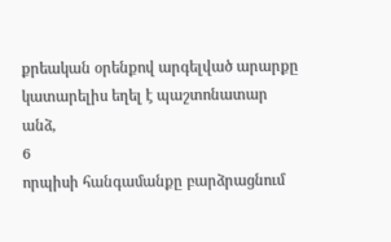քրեական օրենքով արգելված արարքը կատարելիս եղել է պաշտոնատար անձ,
6
որպիսի հանգամանքը բարձրացնում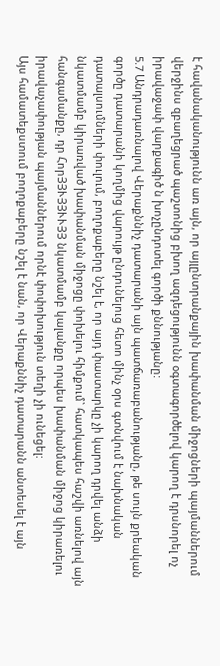է հավանականությունն առ այն, որ այլընտրանքային խափանման միջոցների պայմաններում վերջինս զբաղեցրած պաշտոնից բխող ազդեցությունն օգտագործելով կարող է դրսնորել ոչ իրավաջափ վարքագիծ ն խոչընդոտել գործի քննությանը:
5.7 Անդրադառնալով Վերաքննիչ դատարանի այն պատճառաբանությանը, թե սույն քրեական գործը դատարանի կողմից վարույթ ընդունելուց հետո մինչ օրս գտնվում է նախնական դատալսումների փուլում, բողոքաբերը նշել է, որ այդ փաստարկը չի կարող դրվել անձի նկատմամբ կիրառված խափանման միջոցը փոխելու հիմքում` հատկապես հաշվի առնելով այն հանգամանքը, դր ՀորՅՅՒՅՅՒՒՅՅ նկատմամբ կալանքը որպես խափանման միջոց կիրառելու իրավաչափության պայմաններում որնէ փոփոխություն տեղի չի ունեցել:
Այս համատեքստում բողոքաբերը նշել է նան, որ Վերաքննիչ դատարանն անտեսել է այն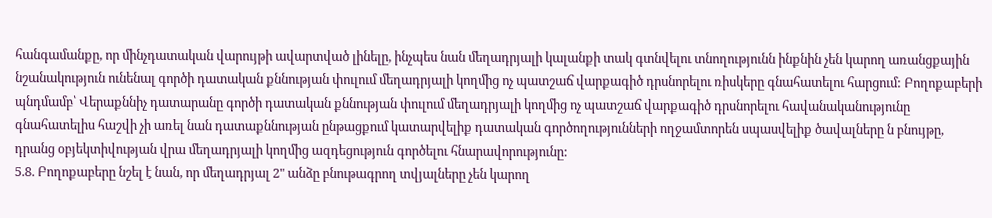հանգամանքը, որ մինչդատական վարույթի ավարտված լինելը, ինչպես նան մեղադրյալի կալանքի տակ գտնվելու տնողությունն ինքնին չեն կարող առանցքային նշանակություն ունենալ գործի դատական քննության փուլում մեղադրյալի կողմից ոչ պատշաճ վարքագիծ դրսնորելու ռիսկերը գնահատելու հարցում: Բողոքաբերի պնդմամբ՝ Վերաքննիչ դատարանը գործի դատական քննության փուլում մեղադրյալի կողմից ոչ պատշաճ վարքագիծ դրսնորելու հավանականությունը գնահատելիս հաշվի չի առել նան դատաքննության ընթացքում կատարվելիք դատական գործողությունների ողջամտորեն սպասվելիք ծավալները ն բնույթը, դրանց օբյեկտիվության վրա մեղադրյալի կողմից ազդեցություն գործելու հնարավորությունը:
5.8. Բողոքաբերը նշել է նան, որ մեղադրյալ 2" անձը բնութագրող տվյալները չեն կարող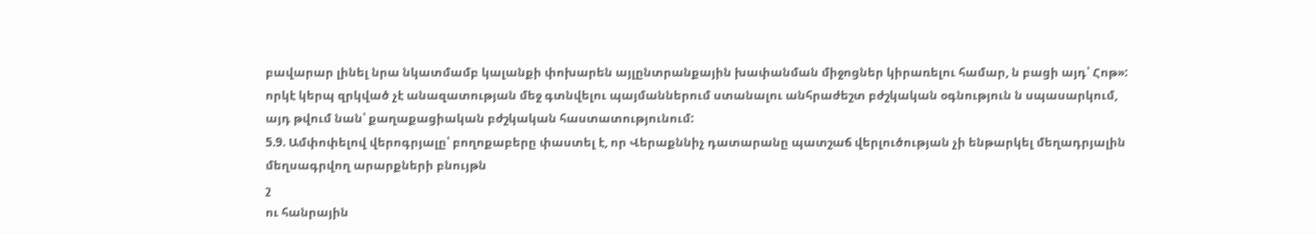բավարար լինել նրա նկատմամբ կալանքի փոխարեն այլընտրանքային խափանման միջոցներ կիրառելու համար, ն բացի այդ՝ Հոթ»: որկէ կերպ զրկված չէ անազատության մեջ գտնվելու պայմաններում ստանալու անհրաժեշտ բժշկական օգնություն ն սպասարկում, այդ թվում նան՝ քաղաքացիական բժշկական հաստատությունում:
5.9. Ամփոփելով վերոգրյալը՝ բողոքաբերը փաստել է, որ Վերաքննիչ դատարանը պատշաճ վերլուծության չի ենթարկել մեղադրյալին մեղսագրվող արարքների բնույթն
շ
ու հանրային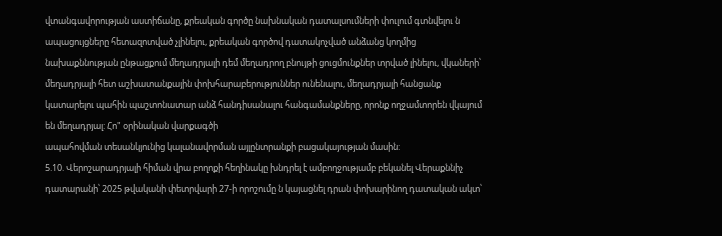վտանգավորության աստիճանը, քրեական գործը նախնական դատալսումների փուլում գտնվելու ն ապացույցները հետազոտված չլինելու, քրեական գործով դատակոչված անձանց կողմից նախաքննության ընթացքում մեղադրյալի դեմ մեղադրող բնույթի ցուցմունքներ տրված լինելու, վկաների՝ մեղադրյալի հետ աշխատանքային փոխհարաբերություններ ունենալու, մեղադրյալի հանցանք կատարելու պահին պաշտոնատար անձ հանդիսանալու հանգամանքները, որոնք ողջամտորեն վկայում են մեղադրյալ: Հո" օրինական վարքագծի
ապահովման տեսանկյունից կալանավորման այլընտրանքի բացակայության մասին:
5.10. Վերոշարադրյալի հիման վրա բողոքի հեղինակը խնդրել է ամբողջությամբ բեկանել Վերաքննիչ դատարանի՝ 2025 թվականի փետրվարի 27-ի որոշումը ն կայացնել դրան փոխարինող դատական ակտ՝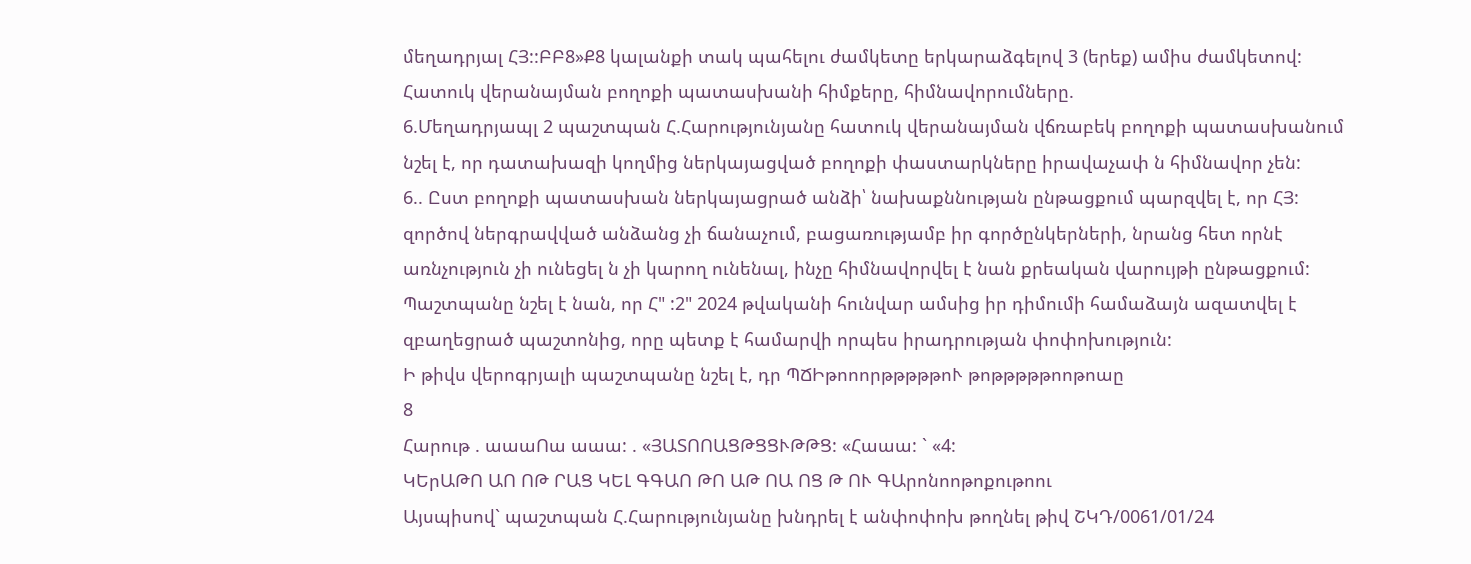մեղադրյալ ՀՅ::ԲԲ8»Ք8 կալանքի տակ պահելու ժամկետը երկարաձգելով 3 (երեք) ամիս ժամկետով:
Հատուկ վերանայման բողոքի պատասխանի հիմքերը, հիմնավորումները.
6.Մեղադրյապլ 2 պաշտպան Հ.Հարությունյանը հատուկ վերանայման վճռաբեկ բողոքի պատասխանում նշել է, որ դատախազի կողմից ներկայացված բողոքի փաստարկները իրավաչափ ն հիմնավոր չեն:
6.. Ըստ բողոքի պատասխան ներկայացրած անձի՝ նախաքննության ընթացքում պարզվել է, որ ՀՅ: զործով ներգրավված անձանց չի ճանաչում, բացառությամբ իր գործընկերների, նրանց հետ որնէ առնչություն չի ունեցել ն չի կարող ունենալ, ինչը հիմնավորվել է նան քրեական վարույթի ընթացքում: Պաշտպանը նշել է նան, որ Հ" :2" 2024 թվականի հունվար ամսից իր դիմումի համաձայն ազատվել է զբաղեցրած պաշտոնից, որը պետք է համարվի որպես իրադրության փոփոխություն:
Ի թիվս վերոգրյալի պաշտպանը նշել է, դր ՊՃԻթոոորթթթթթոՒ թոթթթթթոոթոաը
8
Հարութ . աաաՈա աաա: . «ՅԱՏՈՈԱՑԹՑՑՒԹԹՑ: «Հաաա: ` «4:
ԿԵրԱԹՈ ԱՈ ՈԹ ՐԱՑ ԿԵԼ ԳԳԱՈ ԹՈ ԱԹ ՈԱ ՈՑ Թ ՈՒ ԳԱրոնոոթոքութոու
Այսպիսով` պաշտպան Հ.Հարությունյանը խնդրել է անփոփոխ թողնել թիվ ՇԿԴ/0061/01/24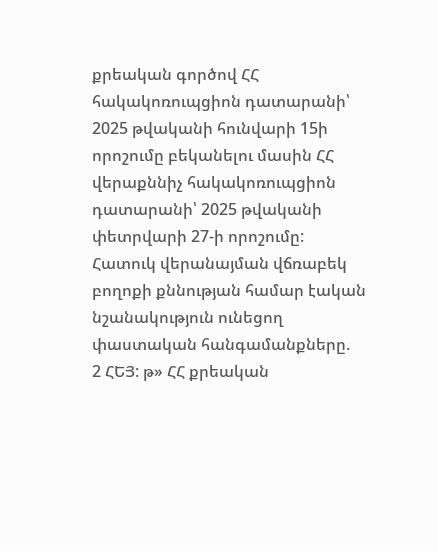քրեական գործով ՀՀ հակակոռուպցիոն դատարանի՝ 2025 թվականի հունվարի 15ի որոշումը բեկանելու մասին ՀՀ վերաքննիչ հակակոռուպցիոն դատարանի՝ 2025 թվականի փետրվարի 27-ի որոշումը:
Հատուկ վերանայման վճռաբեկ բողոքի քննության համար էական
նշանակություն ունեցող փաստական հանգամանքները.
2 ՀԵՅ: թ» ՀՀ քրեական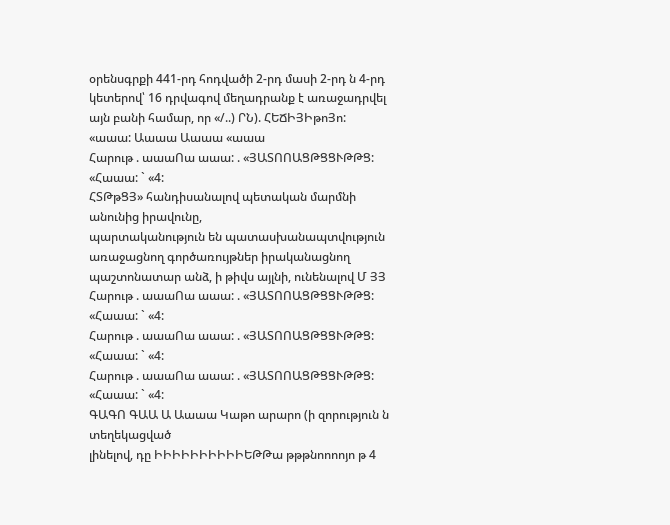օրենսգրքի 441-րդ հոդվածի 2-րդ մասի 2-րդ ն 4-րդ կետերով՝ 16 դրվագով մեղադրանք է առաջադրվել այն բանի համար, որ «/..) ՐՆ). ՀԵՃԻՅԻթոՅո: «աաա: Աաաա Աաաա «աաա
Հարութ . աաաՈա աաա: . «ՅԱՏՈՈԱՑԹՑՑՒԹԹՑ: «Հաաա: ` «4:
ՀՏԹթՑՅ» հանդիսանալով պետական մարմնի անունից իրավունը,
պարտականություն են պատասխանապտվություն առաջացնող գործառույթներ իրականացնող պաշտոնատար անձ, ի թիվս այլնի, ունենալով Մ ՅՅ Հարութ . աաաՈա աաա: . «ՅԱՏՈՈԱՑԹՑՑՒԹԹՑ: «Հաաա: ` «4:
Հարութ . աաաՈա աաա: . «ՅԱՏՈՈԱՑԹՑՑՒԹԹՑ: «Հաաա: ` «4:
Հարութ . աաաՈա աաա: . «ՅԱՏՈՈԱՑԹՑՑՒԹԹՑ: «Հաաա: ` «4:
ԳԱԳՈ ԳԱԱ Ա Աաաա Կաթո արարո (ի զորություն ն տեղեկացված
լինելով, դը ԻԻԻԻԻԻԻԻԻԻԵԹԹա թթթնոոոոյո թ 4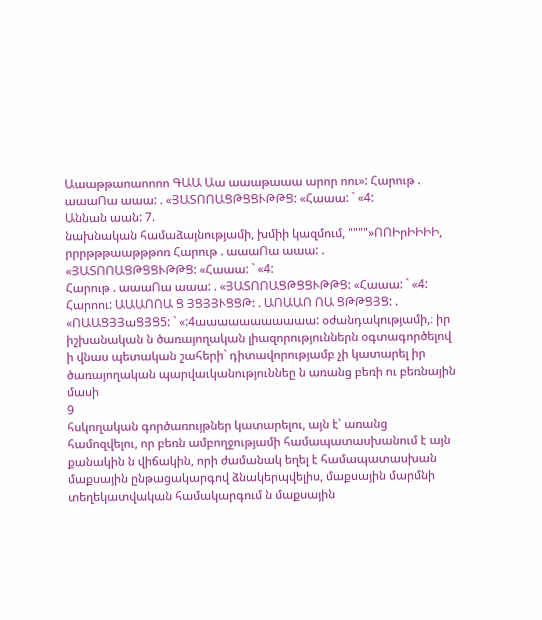Աաաթթաոաոոոո ԳԱԱ Աա աաաթաաա արոր ոու»: Հարութ . աաաՈա աաա: . «ՅԱՏՈՈԱՑԹՑՑՒԹԹՑ: «Հաաա: ` «4:
Աննան աան: 7.
նախնական համաձայնությամի, խմիի կազմում, """"»ՈՈԻրԻԻԻԻ, րրրթթթաաթթթոռ Հարութ . աաաՈա աաա: . «ՅԱՏՈՈԱՑԹՑՑՒԹԹՑ: «Հաաա: ` «4:
Հարութ . աաաՈա աաա: . «ՅԱՏՈՈԱՑԹՑՑՒԹԹՑ: «Հաաա: ` «4:
Հարոու: ԱԱԱՈՈԱ Ց ՅՑՅՅՒՑՑԹ: . ԱՈԱԱՈ ՈԱ ՑԹԹՑՅՑ: . «ՈԱԱՑՅՅաՑՅՑ5: ` «:4աաաաաաաաաաա: օժանդակությամի,։ իր իշխանական ն ծառայողական լիազորություններն օգտագործելով ի վնաս պետական շահերի` դիտավորությամբ չի կատարել իր ծառայողական պարվաւկանություննեը ն առանց բեռի ու բեռնային մասի
9
հսկողական գործառույթներ կատարելու, այն է՝ առանց համոզվելու, որ բեռն ամբողջությամի համապատասխանում է այն քանակին ն վիճակին, որի ժամանակ եղել է համապատասխան մաքսային ընթացակարգով ձնակերպվելիս, մաքսային մարմնի տեղեկատվական համակարգում ն մաքսային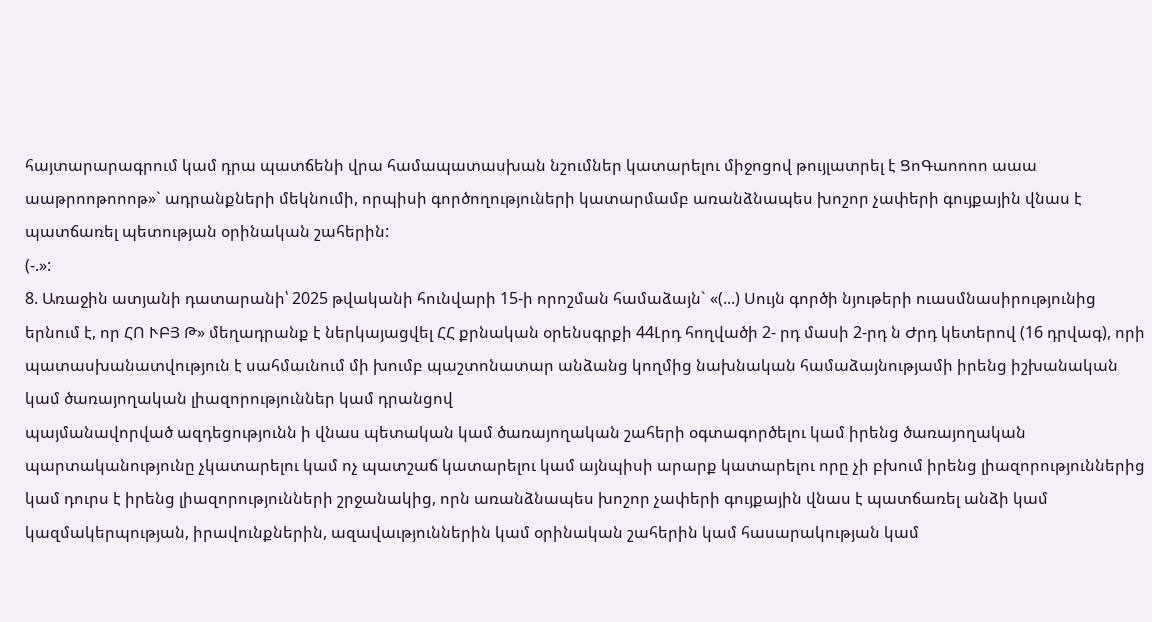հայտարարագրում կամ դրա պատճենի վրա համապատասխան նշումներ կատարելու միջոցով թույլատրել է ՑոԳաոոոո աաա աաթրոոթոոոթ»` ադրանքների մեկնումի, որպիսի գործողություների կատարմամբ առանձնապես խոշոր չափերի գույքային վնաս է պատճառել պետության օրինական շահերին:
(-.»:
8. Առաջին ատյանի դատարանի՝ 2025 թվականի հունվարի 15-ի որոշման համաձայն` «(...) Սույն գործի նյութերի ուասմնասիրությունից երնում է, որ ՀՈ ՒԲՅ Թ» մեղադրանք է ներկայացվել ՀՀ քրնական օրենսգրքի 44Լրդ հողվածի 2- րդ մասի 2-րդ ն Ժրդ կետերով (16 դրվագ), որի պատասխանատվություն է սահմաւնում մի խումբ պաշտոնատար անձանց կողմից նախնական համաձայնությամի իրենց իշխանական կամ ծառայողական լիազորություններ կամ դրանցով
պայմանավորված ազդեցությունն ի վնաս պետական կամ ծառայողական շահերի օգտագործելու կամ իրենց ծառայողական պարտականությունը չկատարելու կամ ոչ պատշաճ կատարելու կամ այնպիսի արարք կատարելու որը չի բխում իրենց լիազորություններից կամ դուրս է իրենց լիազորությունների շրջանակից, որն առանձնապես խոշոր չափերի գույքային վնաս է պատճառել անձի կամ կազմակերպության, իրավունքներին, ազավաւթյուններին կամ օրինական շահերին կամ հասարակության կամ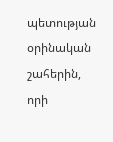պետության օրինական շահերին, որի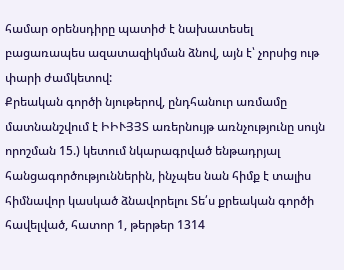համար օրենսդիրը պատիժ է նախատեսել բացառապես ազատազիկման ձնով, այն է՝ չորսից ութ փարի ժամկետով:
Քրեական գործի նյութերով, ընդհանուր առմամը մատնանշվում է ԻԻՒՅՅՏ առերնույթ առնչությունը սույն որոշման 15.) կետում նկարագրված ենթադրյալ հանցագործություններին, ինչպես նան հիմք է տալիս հիմնավոր կասկած ձնավորելու Տե՛ս քրեական գործի հավելված, հատոր 1, թերթեր 1314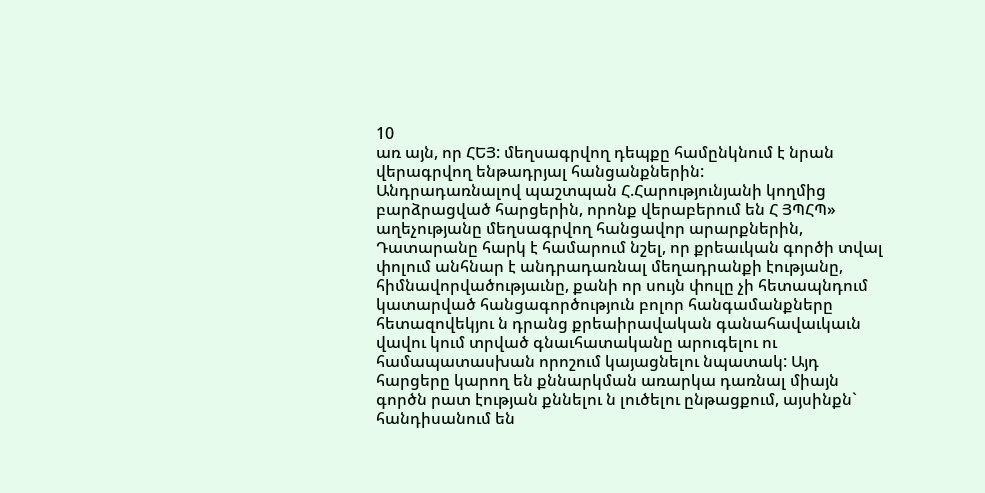10
առ այն, որ ՀԵՅ: մեղսագրվող դեպքը համընկնում է նրան վերագրվող ենթադրյալ հանցանքներին:
Անդրադառնալով պաշտպան Հ.Հարությունյանի կողմից բարձրացված հարցերին, որոնք վերաբերում են Հ ՅՊՀՊ» աղեչությանը մեղսագրվող հանցավոր արարքներին, Դատարանը հարկ է համարում նշել, որ քրեաւկան գործի տվալ փոլում անհնար է անդրադառնալ մեղադրանքի էությանը,
հիմնավորվածությաւնը, քանի որ սույն փուլը չի հետապնդում կատարված հանցագործություն բոլոր հանգամանքները հետազովեկյու ն դրանց քրեաիրավական գանահավաւկաւն վավու կում տրված գնաւհատականը արուգելու ու համապատասխան որոշում կայացնելու նպատակ: Այդ հարցերը կարող են քննարկման առարկա դառնալ միայն գործն րատ էության քննելու ն լուծելու ընթացքում, այսինքն` հանդիսանում են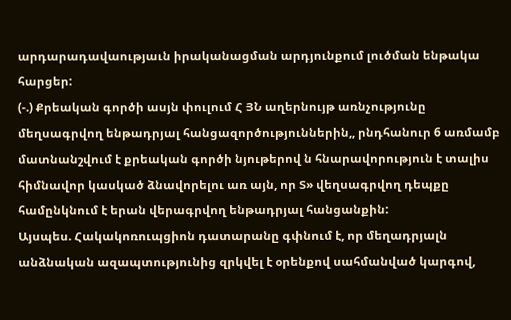արդարադավաությաւն իրականացման արդյունքում լուծման ենթակա հարցեր:
(-.) Քրեական գործի ասյն փուլում Հ ՅՆ աղերնույթ առնչությունը մեղսագրվող ենթադրյալ հանցազործություններին,, րնդհանուր 6 առմամբ մատնանշվում է քրեական գործի նյութերով ն հնարավորություն է տալիս հիմնավոր կասկած ձնավորելու առ այն, որ Տ» վեղսագրվող դեպքը համընկնում է երան վերագրվող ենթադրյալ հանցանքին:
Այսպես. Հակակոռուպցիոն դատարանը գփնում է, որ մեղադրյալն անձնական ազապտությունից զրկվել է օրենքով սահմանված կարգով,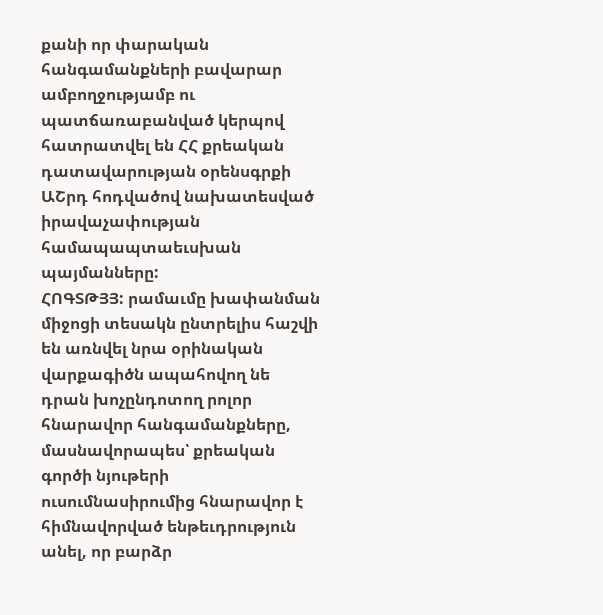քանի որ փարական հանգամանքների բավարար ամբողջությամբ ու պատճառաբանված կերպով հատրատվել են ՀՀ քրեական դատավարության օրենսգրքի ԱՇրդ հոդվածով նախատեսված իրավաչափության համապապտաեւսխան պայմանները:
ՀՈԳՏԹՅՅ: րամաւմը խափանման միջոցի տեսակն ընտրելիս հաշվի են առնվել նրա օրինական վարքագիծն ապահովող նե դրան խոչընդոտող րոլոր հնարավոր հանգամանքները, մասնավորապես՝ քրեական գործի նյութերի ուսումնասիրումից հնարավոր է հիմնավորված ենթեւդրություն անել, որ բարձր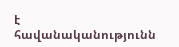է հավանականությունն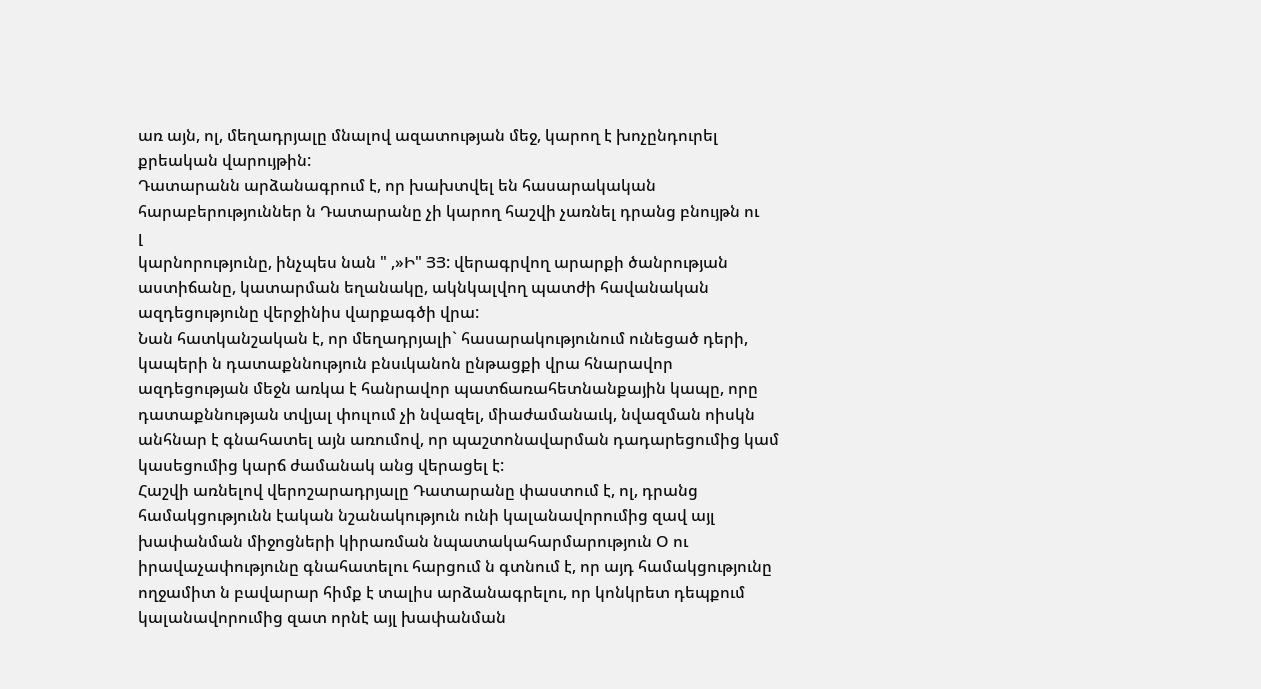առ այն, ոլ, մեղադրյալը մնալով ազատության մեջ, կարող է խոչընդուրել քրեական վարույթին:
Դատարանն արձանագրում է, որ խախտվել են հասարակական
հարաբերություններ ն Դատարանը չի կարող հաշվի չառնել դրանց բնույթն ու
լ
կարնորությունը, ինչպես նան " ,»Ի" ՅՅ: վերագրվող արարքի ծանրության աստիճանը, կատարման եղանակը, ակնկալվող պատժի հավանական ազդեցությունը վերջինիս վարքագծի վրա:
Նան հատկանշական է, որ մեղադրյալի` հասարակությունում ունեցած դերի, կապերի ն դատաքննություն բնսւկանոն ընթացքի վրա հնարավոր ազդեցության մեջն առկա է հանրավոր պատճառահետնանքային կապը, որը դատաքննության տվյալ փուլում չի նվազել, միաժամանաւկ, նվազման ոիսկն անհնար է գնահատել այն առումով, որ պաշտոնավարման դադարեցումից կամ կասեցումից կարճ ժամանակ անց վերացել է:
Հաշվի առնելով վերոշարադրյալը Դատարանը փաստում է, ոլ, դրանց համակցությունն էական նշանակություն ունի կալանավորումից զավ այլ խափանման միջոցների կիրառման նպատակահարմարություն Օ ու իրավաչափությունը գնահատելու հարցում ն գտնում է, որ այդ համակցությունը ողջամիտ ն բավարար հիմք է տալիս արձանագրելու, որ կոնկրետ դեպքում կալանավորումից զատ որնէ այլ խափանման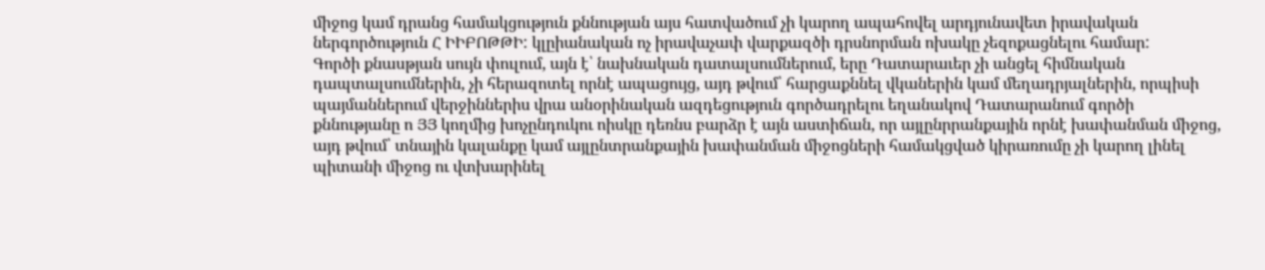միջոց կամ դրանց համակցություն քննության այս հատվածում չի կարող ապահովել արդյունավետ իրավական ներգործություն Հ ԻԻԲՈԹԹԻ: կլըիանական ոչ իրավաչափ վարքազծի դրսնորման ոխակը չեզոքացնելու համար:
Գործի քնասթյան սույն փուլում, այն է՝ նախնական դատալսումներում, երը Դատարաւեր չի անցել հիմնական դապտալսումներին, չի հերազոտել որնէ ապացույց, այդ թվում՝ հարցաքննել վկաներին կամ մեղադրյալներին, որպիսի պայմաններում վերջիններիս վրա անօրինական ազդեցություն գործադրելու եղանակով Դատարանում գործի քննությանը ո ՅՅ կողմից խոչընդուկու ոիսկը դեռնս բարձր է այն աստիճան, որ այլընրրանքային որնէ խափանման միջոց, այդ թվում՝ տնային կալանքը կամ այլընտրանքային խափանման միջոցների համակցված կիրառումը չի կարող լինել պիտանի միջոց ու վտխարինել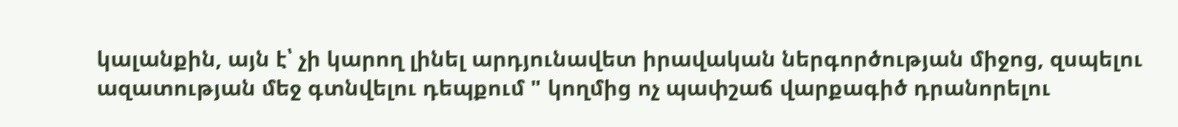կալանքին, այն է՝ չի կարող լինել արդյունավետ իրավական ներգործության միջոց, զսպելու ազատության մեջ գտնվելու դեպքում " կողմից ոչ պափշաճ վարքագիծ դրանորելու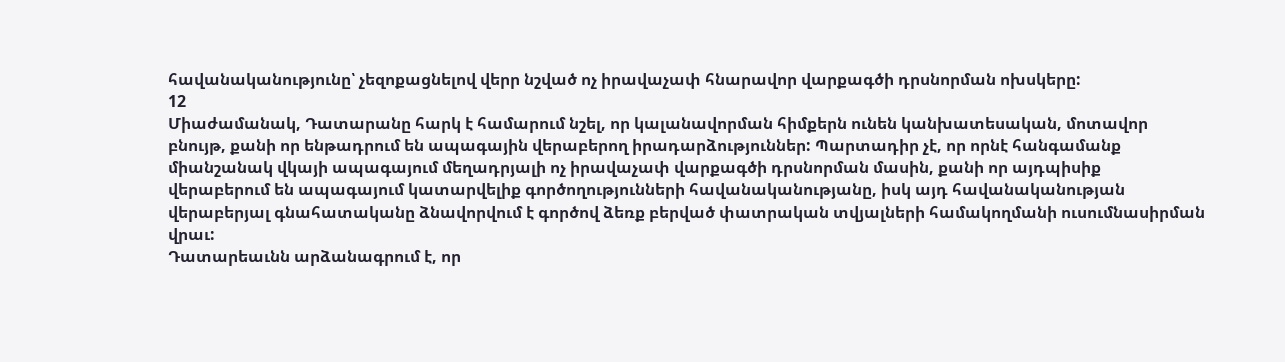հավանականությունը՝ չեզոքացնելով վերր նշված ոչ իրավաչափ հնարավոր վարքագծի դրսնորման ոխսկերը:
12
Միաժամանակ, Դատարանը հարկ է համարում նշել, որ կալանավորման հիմքերն ունեն կանխատեսական, մոտավոր բնույթ, քանի որ ենթադրում են ապագային վերաբերող իրադարձություններ: Պարտադիր չէ, որ որնէ հանգամանք միանշանակ վկայի ապագայում մեղադրյալի ոչ իրավաչափ վարքագծի դրսնորման մասին, քանի որ այդպիսիք վերաբերում են ապագայում կատարվելիք գործողությունների հավանականությանը, իսկ այդ հավանականության վերաբերյալ գնահատականը ձնավորվում է գործով ձեռք բերված փատրական տվյալների համակողմանի ուսումնասիրման վրաւ:
Դատարեաւնն արձանագրում է, որ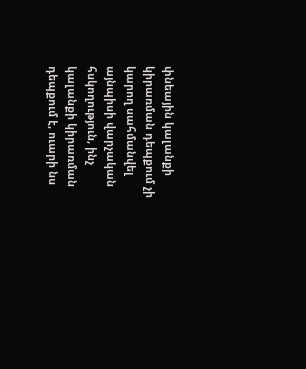փնեային կալանքի կիրառման դեպքում չի կարող սահմանվել այնպիսի վարչական հսկողություն, ինչ կալանքի կիրառման դեպքում է, ուարի նս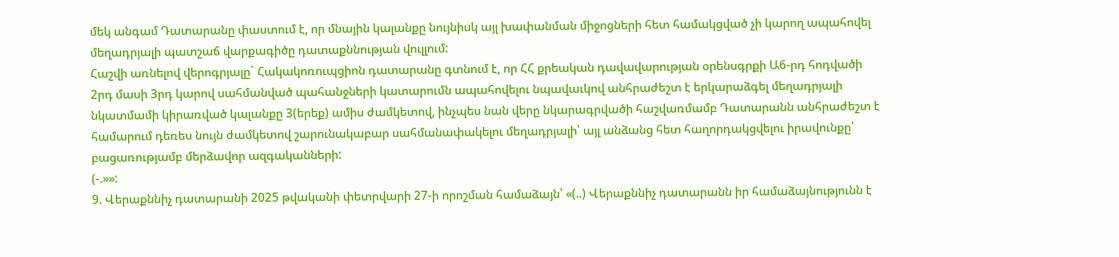մեկ անգամ Դատարանը փաստում է, որ մնային կալանքը նույնիսկ այլ խափանման միջոցների հետ համակցված չի կարող ապահովել մեղադրյալի պատշաճ վարքագիծը դատաքննության վուլլում:
Հաշվի առնելով վերոգրյալը` Հակակոռուպցիոն դատարանը գտնում է, որ ՀՀ քրեական դավավարության օրենսգրքի Ա6-րդ հոդվածի 2րդ մասի 3րդ կարով սահմանված պահանջների կատարումն ապահովելու նպավաւկով անհրաժեշտ է երկարաձգել մեղադրյալի նկատմամի կիրառված կալանքը 3(երեք) ամիս ժամկետով, ինչպես նան վերը նկարագրվածի հաշվառմամբ Դատարանն անհրաժեշտ է համարում դեռես նույն ժամկետով շարունակաբար սահմանափակելու մեղադրյալի՝ այլ անձանց հետ հաղորդակցվելու իրավունքը՝ բացառությամբ մերձավոր ազգականների:
(-.»»:
9. Վերաքննիչ դատարանի 2025 թվականի փետրվարի 27-ի որոշման համաձայն՝ «(..) Վերաքննիչ դատարանն իր համաձայնությունն է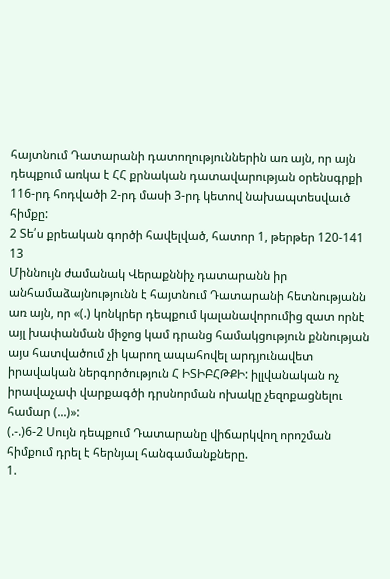հայտնում Դատարանի դատողություններին առ այն, որ այն դեպքում առկա է ՀՀ քրնական դատավարության օրենսգրքի 116-րդ հոդվածի 2-րդ մասի 3-րդ կետով նախապտեսվաւծ հիմքը:
2 Տե՛ս քրեական գործի հավելված, հատոր 1, թերթեր 120-141
13
Միննույն ժամանակ Վերաքննիչ դատարանն իր անհամաձայնությունն է հայտնում Դատարանի հետնությանն առ այն, որ «(.) կոնկրեր դեպքում կալանավորումից զատ որնէ այլ խափանման միջոց կամ դրանց համակցություն քննության այս հատվածում չի կարող ապահովել արդյունավետ իրավական ներգործություն Հ ԻՏԻԲՀԹՔԻ: իլլվանական ոչ իրավաչափ վարքագծի դրսնորման ոխակը չեզոքացնելու համար (...)»:
(.-.)6-2 Սույն դեպքում Դատարանը վիճարկվող որոշման հիմքում դրել է հերնյալ հանգամանքները.
1.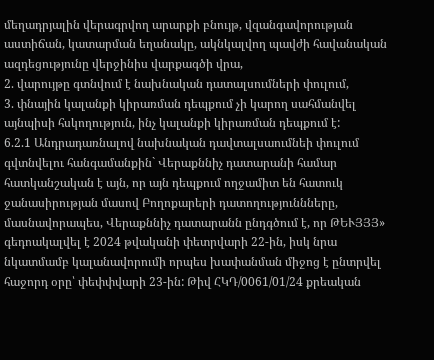մեղադրյալին վերագրվող արարքի բնույթ, վզանգավորության աստիճան, կատարման եղանակը, ակնկալվող պավժի հավանական ազդեցությունը վերջինիս վարքագծի վրա,
2. վարույթը գտնվում է նախնական դատալսումների փուլում,
3. փնային կալանքի կիրառման դեպքում չի կարող սահմանվել այնպիսի հսկողություն, ինչ կալանքի կիրառման դեպքում է:
6.2.1 Անդրադառնալով նախնական դավտալսաումնեի փուլում գվտնվելու հանգամանքին` Վերաքննիչ դատարանի համար հատկանշական է այն, որ այն դեպքում ողջամիտ են հատուկ ջանասիրության մասով Բողոքարերի դատողություննները, մասնավորապես, Վերաքննիչ դատարանն ընդգծում է, որ ԹԵՒՅՅՅ» գեդոակալվել է 2024 թվականի փետրվարի 22-ին, իսկ նրա նկատմամբ կալանավորումի որպես խափանման միջոց է ընտրվել հաջորդ օրը՝ փեփփվարի 23-ին: Թիվ ՀԿԴ/0061/01/24 քրեական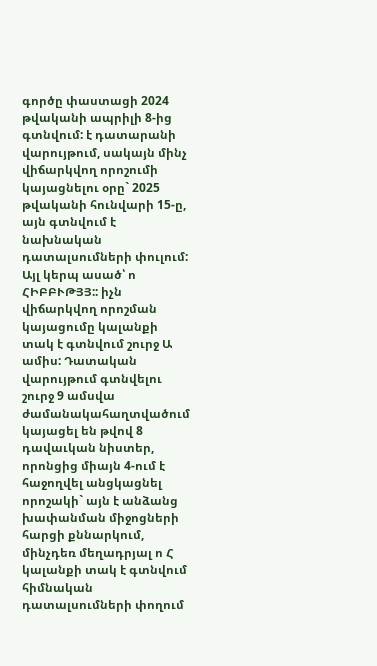գործը փաստացի 2024 թվականի ապրիլի 8-ից գտնվում: է դատարանի վարույթում, սակայն մինչ վիճարկվող որոշումի կայացնելու օրը` 2025 թվականի հունվարի 15-ը, այն գտնվում է նախնական դատալսումների փուլում: Այլ կերպ ասած՝ ո ՀԻԲԲՒԹՅՅ:: իչն վիճարկվող որոշման կայացումը կալանքի տակ է գտնվում շուրջ Ա ամիս: Դատական վարույթում գտնվելու շուրջ 9 ամսվա ժամանակահաղտվածում կայացել են թվով 8 դավաւկան նիստեր, որոնցից միայն 4-ում է հաջողվել անցկացնել որոշակի` այն է անձանց խափանման միջոցների հարցի քննարկում, մինչդեռ մեղադրյալ ո Հ կալանքի տակ է գտնվում հիմնական դատալսումների փողում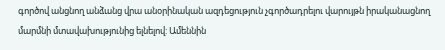գործով անցնող անձանց վրա անօրինական ազդեցություն չգործադրելու վարույթն իրականացնող մարմնի մտավախությունից ելնելով: Ամեննին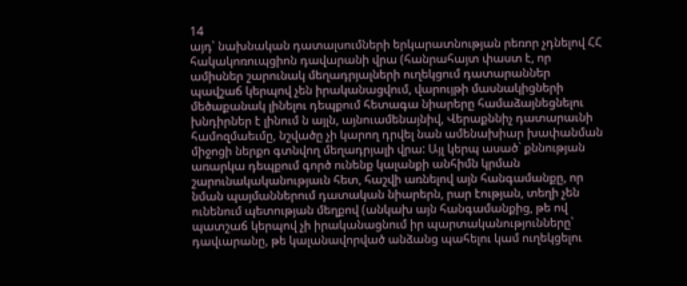14
այդ՝ նախնական դատալսումների երկարատնության րեռոր չդնելով ՀՀ հակակոռուպցիոն դավարանի վրա (հանրահայտ փաստ է, որ ամիսներ շարունակ մեղադրյալների ուղեկցում դատարաններ պավշաճ կերպով չեն իրականացվում, վարույթի մասնակիցների մեծաքանակ լինելու դեպքում հետագա նիարերը համաձայնեցնելու խնդիրներ է լինում ն այլն, այնուամենայնիվ, Վերաքննիչ դատարաւնի համոզմաեւմը, նշվածը չի կարող դրվել նան ամենախիար խափանման միջոցի ներքո գտնվող մեղադրյալի վրա: Այլ կերպ ասած` քննության առարկա դեպքում գործ ունենք կալանքի անհիմն կրման շարունակականությաւն հետ, հաշվի առնելով այն հանգամանքը, որ նման պայմաններում դատական նիարերն, րար էության, տեղի չեն ունենում պետության մեղքով (անկախ այն հանգամանքից, թե ով պատշաճ կերպով չի իրականացնում իր պարտականությունները՝ դավւարանը, թե կալանավորված անձանց պահելու կամ ուղեկցելու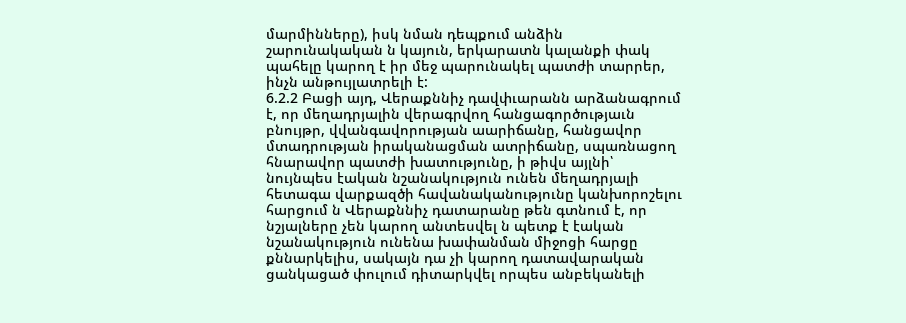մարմինները), իսկ նման դեպքում անձին շարունակական ն կայուն, երկարատն կալանքի փակ պահելը կարող է իր մեջ պարունակել պատժի տարրեր, ինչն անթույլատրելի է:
6.2.2 Բացի այդ, Վերաքննիչ դավփւարանն արձանագրում է, որ մեղադրյալին վերագրվող հանցագործությաւն բնույթր, վվանգավորության աարիճանը, հանցավոր մտադրության իրականացման ատրիճանը, սպառնացող հնարավոր պատժի խատությունը, ի թիվս այլնի՝ նույնպես էական նշանակություն ունեն մեղադրյալի հետագա վարքազծի հավանականությունը կանխորոշելու հարցում ն Վերաքննիչ դատարանը թեն գտնում է, որ նշյալները չեն կարող անտեսվել ն պետք է էական նշանակություն ունենա խափանման միջոցի հարցը քննարկելիս, սակայն դա չի կարող դատավարական ցանկացած փուլում դիտարկվել որպես անբեկանելի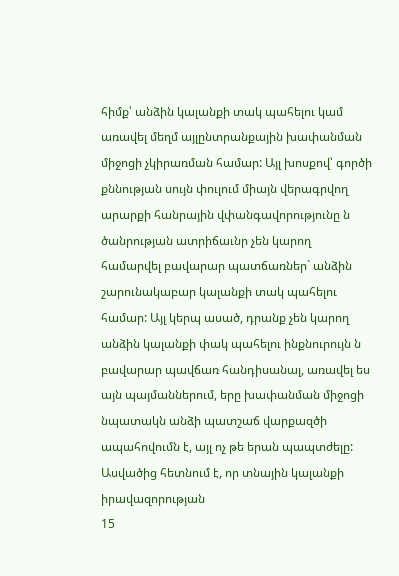հիմք՝ անձին կալանքի տակ պահելու կամ առավել մեղմ այլընտրանքային խափանման միջոցի չկիրառման համար: Այլ խոսքով՝ գործի քննության սույն փուլում միայն վերագրվող արարքի հանրային վփանգավորությունը ն ծանրության ատրիճաւնր չեն կարող համարվել բավարար պատճառներ` անձին շարունակաբար կալանքի տակ պահելու համար: Այլ կերպ ասած, դրանք չեն կարող անձին կալանքի փակ պահելու ինքնուրույն ն բավարար պավճառ հանդիսանալ, առավել ես այն պայմաններում, երը խափանման միջոցի նպատակն անձի պատշաճ վարքազծի ապահովումն է, այլ ոչ թե երան պապտժելը: Ասվածից հետնում է, որ տնային կալանքի իրավազորության
15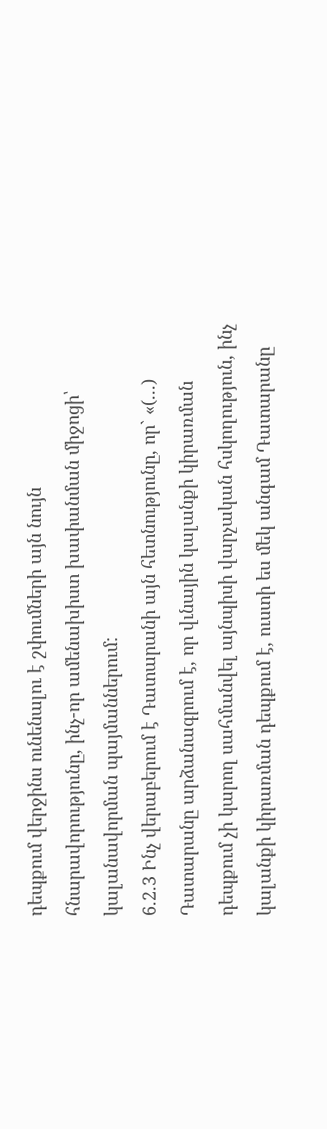դեպքում վերջինս ունենալու է շփումների այն նույն հնարավորությունը, ինչ-որ ամենախիստ խափանման միջոցի՝ կալանավորման պայմաններում:
6.2.3 Ինչ վերաբերում է Դատարանի այն հետնությունը, որ` «(...) Դատարանը արձանագրում է, որ վւնային կալանքի կիրառման դեպքում չի կարող սահմանվել այնպիսի վարչական հսկողություն, ինչ կալանքի կիրառման դեպքում է, ուստի ես մեկ անգամ Դատարանը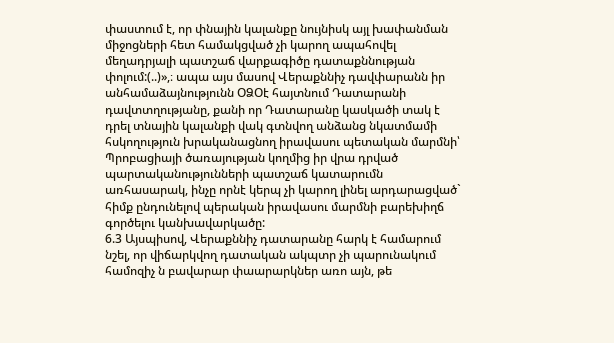փաստում է, որ փնային կալանքը նույնիսկ այլ խափանման միջոցների հետ համակցված չի կարող ապահովել մեղադրյալի պատշաճ վարքագիծը դատաքննության փոլում:(..)»,։ ապա այս մասով Վերաքննիչ դավփարանն իր անհամաձայնությունն ՕՁՕէ հայտնում Դատարանի դավտտղությանը, քանի որ Դատարանը կասկածի տակ է դրել տնային կալանքի վակ գտնվող անձանց նկատմամի հսկողություն խրականացնող իրավասու պետական մարմնի՝ Պրոբացիայի ծառայության կողմից իր վրա դրված պարտականությունների պատշաճ կատարումն առհասարակ, ինչը որնէ կերպ չի կարող լինել արդարացված` հիմք ընդունելով պերական իրավասու մարմնի բարեխիղճ գործելու կանխավարկածը:
6.3 Այսպիսով, Վերաքննիչ դատարանը հարկ է համարում նշել, որ վիճարկվող դատական ակպտր չի պարունակում համոզիչ ն բավարար փաարարկներ առո այն, թե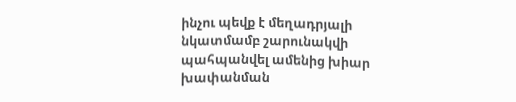ինչու պեվք է մեղադրյալի նկատմամբ շարունակվի պահպանվել ամենից խիար խափանման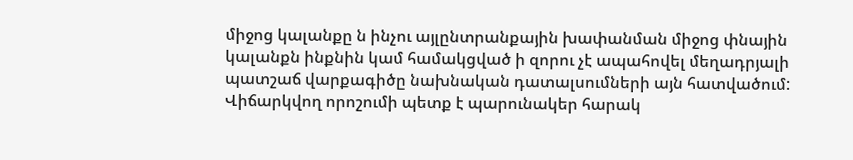միջոց կալանքը ն ինչու այլընտրանքային խափանման միջոց փնային կալանքն ինքնին կամ համակցված ի զորու չէ ապահովել մեղադրյալի պատշաճ վարքագիծը նախնական դատալսումների այն հատվածում:
Վիճարկվող որոշումի պետք է պարունակեր հարակ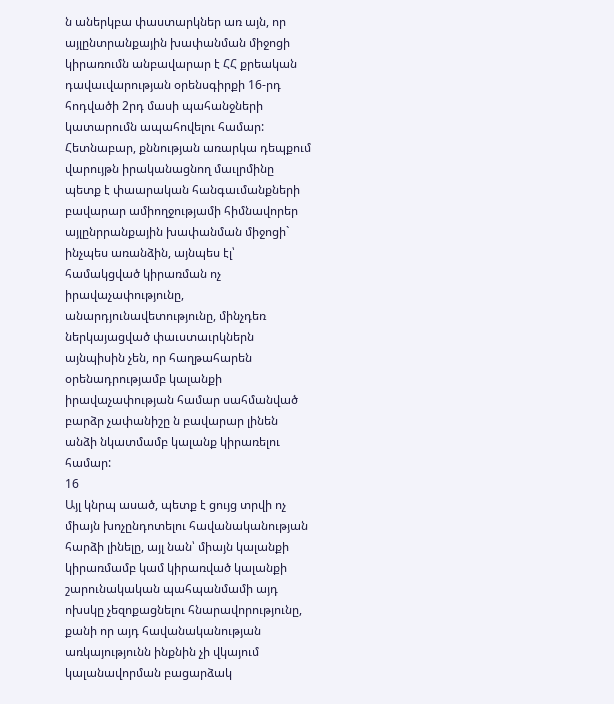ն աներկբա փաստարկներ առ այն, որ այլընտրանքային խափանման միջոցի կիրառումն անբավարար է ՀՀ քրեական դավաւվարության օրենսգիրքի 16-րդ հոդվածի 2րդ մասի պահանջների կատարումն ապահովելու համար: Հետնաբար, քննության առարկա դեպքում վարույթն իրականացնող մաւլրմինը պետք է փաարական հանգաւմանքների բավարար ամիողջությամի հիմնավորեր այլընրրանքային խափանման միջոցի` ինչպես առանձին, այնպես էլ՝ համակցված կիրառման ոչ իրավաչափությունը, անարդյունավետությունը, մինչդեռ ներկայացված փաւստաւրկներն այնպիսին չեն, որ հաղթահարեն օրենադրությամբ կալանքի իրավաչափության համար սահմանված բարձր չափանիշը ն բավարար լինեն անձի նկատմամբ կալանք կիրառելու համար:
16
Այլ կնրպ ասած, պետք է ցույց տրվի ոչ միայն խոչընդոտելու հավանականության հարձի լինելը, այլ նան՝ միայն կալանքի կիրառմամբ կամ կիրառված կալանքի շարունակական պահպանմամի այդ ոխսկը չեզոքացնելու հնարավորությունը, քանի որ այդ հավանականության առկայությունն ինքնին չի վկայում կալանավորման բացարձակ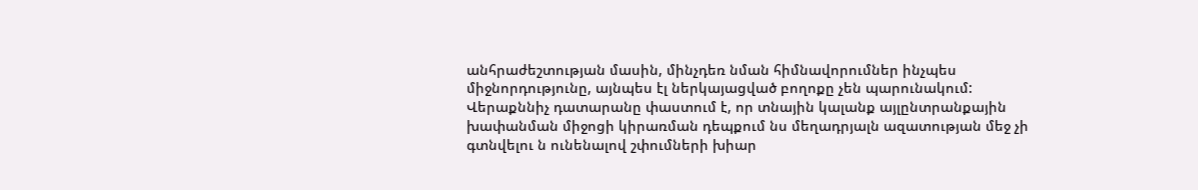անհրաժեշտության մասին, մինչդեռ նման հիմնավորումներ ինչպես միջնորդությունը, այնպես էլ ներկայացված բողոքը չեն պարունակում:
Վերաքննիչ դատարանը փաստում է, որ տնային կալանք այլընտրանքային խափանման միջոցի կիրառման դեպքում նս մեղադրյալն ազատության մեջ չի գտնվելու ն ունենալով շփումների խիար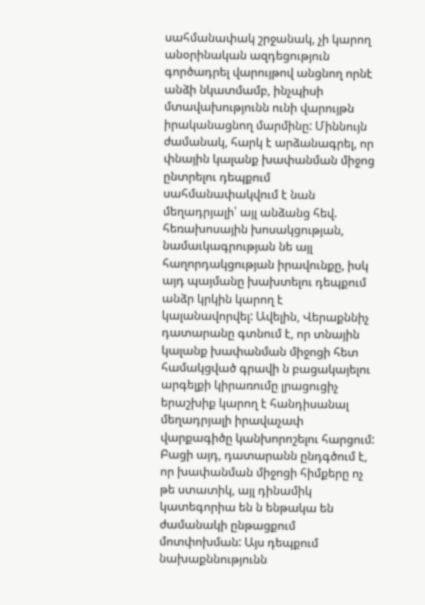սահմանափակ շրջանակ, չի կարող անօրինական ազդեցություն գործադրել վարույթով անցնող որնէ անձի նկատմամբ, ինչպիսի մտավախությունն ունի վարույթն իրականացնող մարմինը: Միննույն ժամանակ, հարկ է արձանագրել, որ փնային կալանք խափանման միջոց ընտրելու դեպքում սահմանափակվում է նան մեղադրյալի՝ այլ անձանց հեվ. հեռախոսային խոսակցության, նամաւկագրության նե այլ հաղորդակցության իրավունքը, իսկ այդ պայմանը խախտելու դեպքում անձր կրկին կարող է կալանավորվել: Ավելին, Վերաքննիչ դատարանը գտնում է, որ տնային կալանք խափանման միջոցի հետ համակցված գրավի ն բացակայելու արգելքի կիրառումը լրացուցիչ երաշխիք կարող է հանդիսանալ մեղադրյալի իրավաչափ վարքագիծը կանխորոշելու հարցում:
Բացի այդ, դատարանն ընդգծում է, որ խափանման միջոցի հիմքերը ոչ թե ստատիկ, այլ դինամիկ կատեգորիա են ն ենթակա են ժամանակի ընթացքում մոտփոխման: Այս դեպքում նախաքննությունն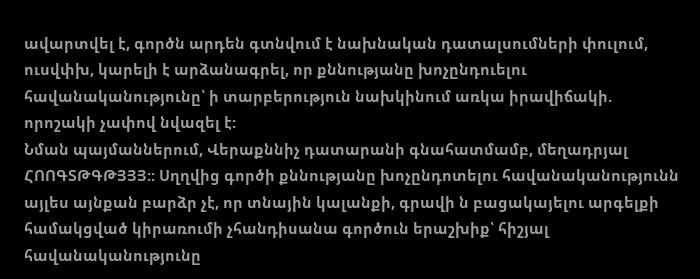ավարտվել է, գործն արդեն գտնվում է նախնական դատալսումների փուլում, ուսվփխ, կարելի է արձանագրել, որ քննությանը խոչընդուելու հավանականությունը՝ ի տարբերություն նախկինում առկա իրավիճակի. որոշակի չափով նվազել է:
Նման պայմաններում, Վերաքննիչ դատարանի գնահատմամբ, մեղադրյալ ՀՈՈԳՏԹԳԹՅՅՅ:: Սղղվից գործի քննությանը խոչընդոտելու հավանականությունն այլես այնքան բարձր չէ, որ տնային կալանքի, գրավի ն բացակայելու արգելքի համակցված կիրառումի չհանդիսանա գործուն երաշխիք՝ հիշյալ հավանականությունը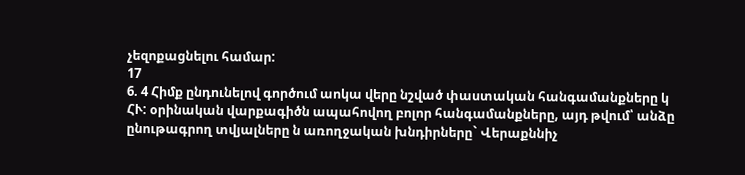չեզոքացնելու համար:
17
6. 4 Հիմք ընդունելով գործում աոկա վերը նշված փաստական հանգամանքները կ ՀՒ: օրինական վարքագիծն ապահովող բոլոր հանգամանքները, այդ թվում՝ անձը ընութագրող տվյալները ն առողջական խնդիրները` Վերաքննիչ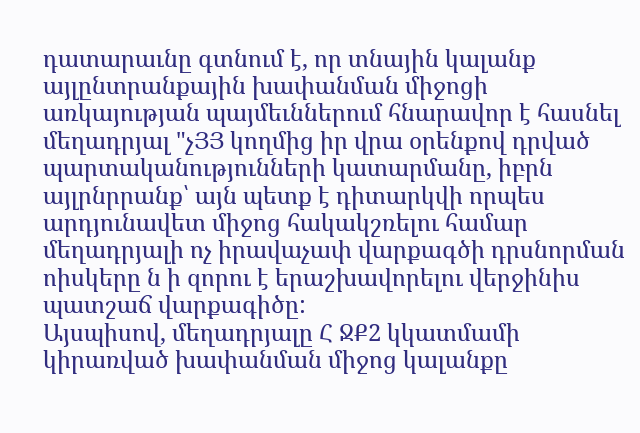դատարաւնը գտնում է, որ տնային կալանք այլընտրանքային խափանման միջոցի առկայության պայմեւններում հնարավոր է հասնել մեղադրյալ "չՅՅ կողմից իր վրա օրենքով դրված պարտականությունների կատարմանը, իբրն այլրնրրանք՝ այն պետք է դիտարկվի որպես արդյունավետ միջոց հակակշռելու համար մեղադրյալի ոչ իրավաչափ վարքագծի դրսնորման ոիսկերը ն ի զորու է երաշխավորելու վերջինիս պատշաճ վարքագիծը:
Այսպիսով, մեղադրյալը Հ ՋՔ2 կկատմամի կիրառված խափանման միջոց կալանքը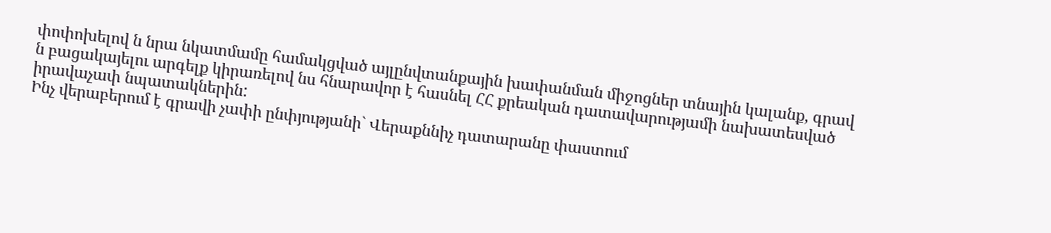փոփոխելով ն նրա նկատմամը համակցված այլընվտանքային խափանման միջոցներ տնային կալանք, գրավ ն բացակայելու արգելք կիրառելով նս հնարավոր է հասնել ՀՀ քրեական դատավարությամի նախատեսված իրավաչափ նպատակներին:
Ինչ վերաբերում է գրավի չափի ընփյությանի` Վերաքննիչ դատարանը փաստում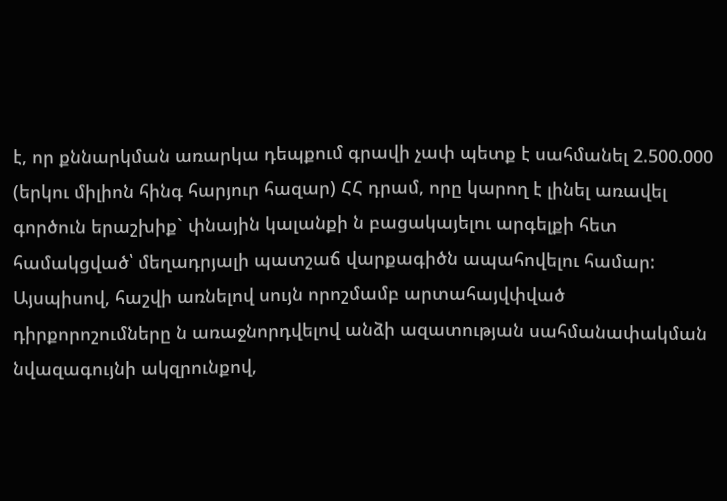է, որ քննարկման առարկա դեպքում գրավի չափ պետք է սահմանել 2.500.000 (երկու միլիոն հինգ հարյուր հազար) ՀՀ դրամ, որը կարող է լինել առավել գործուն երաշխիք` փնային կալանքի ն բացակայելու արգելքի հետ համակցված՝ մեղադրյալի պատշաճ վարքագիծն ապահովելու համար:
Այսպիսով, հաշվի առնելով սույն որոշմամբ արտահայվփված դիրքորոշումները ն առաջնորդվելով անձի ազատության սահմանափակման նվազագույնի ակզրունքով,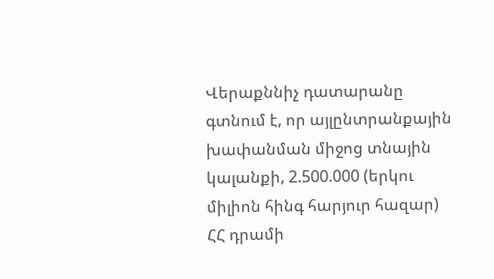Վերաքննիչ դատարանը գտնում է, որ այլընտրանքային խափանման միջոց տնային կալանքի, 2.500.000 (երկու միլիոն հինգ հարյուր հազար) ՀՀ դրամի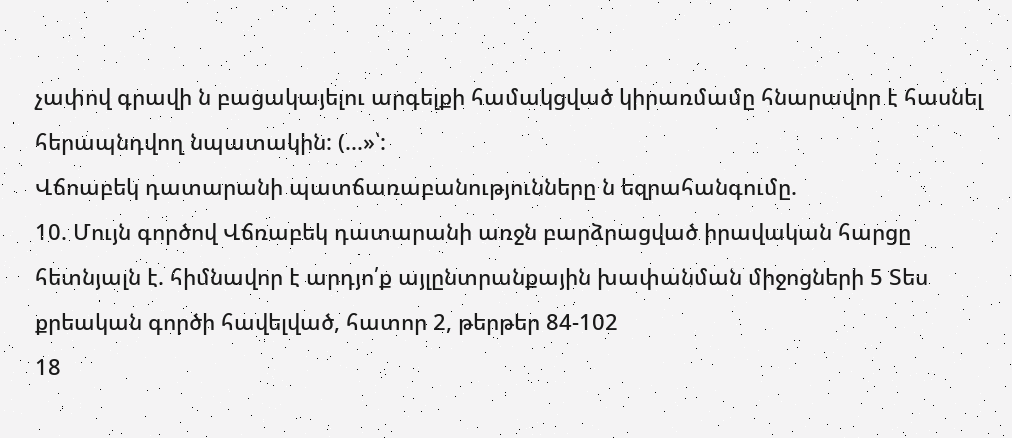չափով գրավի ն բացակայելու արգելքի համակցված կիրառմամը հնարավոր է հասնել հերապնդվող նպատակին: (...»՝:
Վճոաբեկ դատարանի պատճառաբանությունները ն եզրահանգումը.
10. Մույն գործով Վճռաբեկ դատարանի առջն բարձրացված իրավական հարցը հետնյալն է. հիմնավոր է արդյո՛ք այլընտրանքային խափանման միջոցների 5 Տես քրեական գործի հավելված, հատոր 2, թերթեր 84-102
18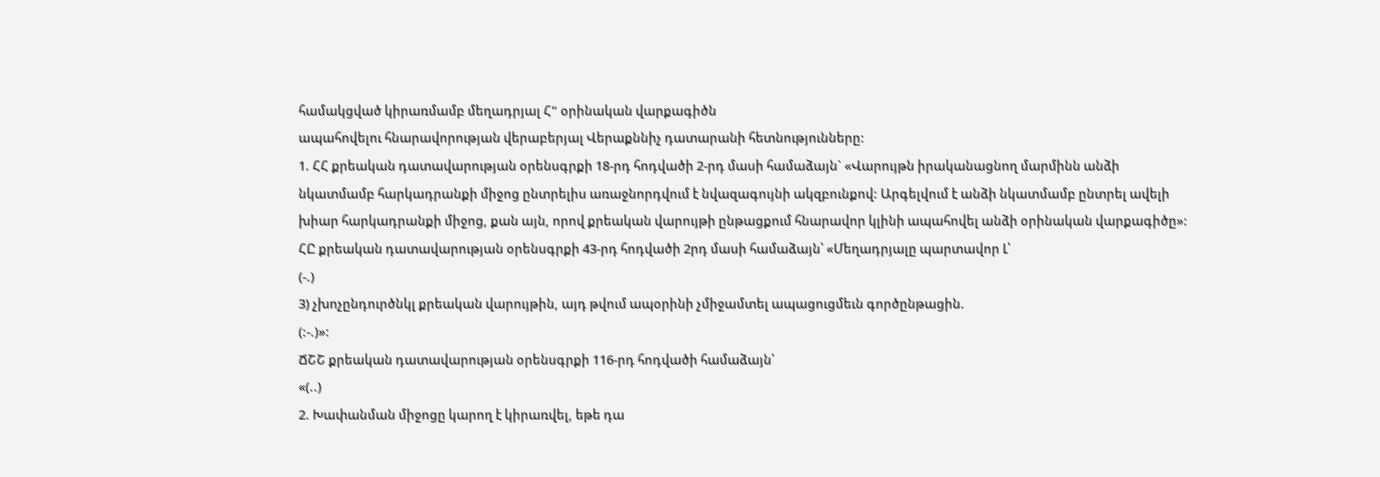համակցված կիրառմամբ մեղադրյալ Հ" օրինական վարքագիծն
ապահովելու հնարավորության վերաբերյալ Վերաքննիչ դատարանի հետնությունները:
1. ՀՀ քրեական դատավարության օրենսգրքի 18-րդ հոդվածի 2-րդ մասի համաձայն` «Վարույթն իրականացնող մարմինն անձի նկատմամբ հարկադրանքի միջոց ընտրելիս առաջնորդվում է նվազագույնի ակզբունքով: Արգելվում է անձի նկատմամբ ընտրել ավելի խիար հարկադրանքի միջոց, քան այն, որով քրեական վարույթի ընթացքում հնարավոր կլինի ապահովել անձի օրինական վարքագիծը»:
ՀԸ քրեական դատավարության օրենսգրքի 43-րդ հոդվածի 2րդ մասի համաձայն՝ «Մեղադրյալը պարտավոր Լ՝
(-.)
3) չխոչընդուրծնկլ քրեական վարույթին, այդ թվում ապօրինի չմիջամտել ապացուցմեւն գործընթացին.
(:-.)»:
ՃՇՇ քրեական դատավարության օրենսգրքի 116-րդ հոդվածի համաձայն՝
«(..)
2. Խափանման միջոցը կարող է կիրառվել, եթե դա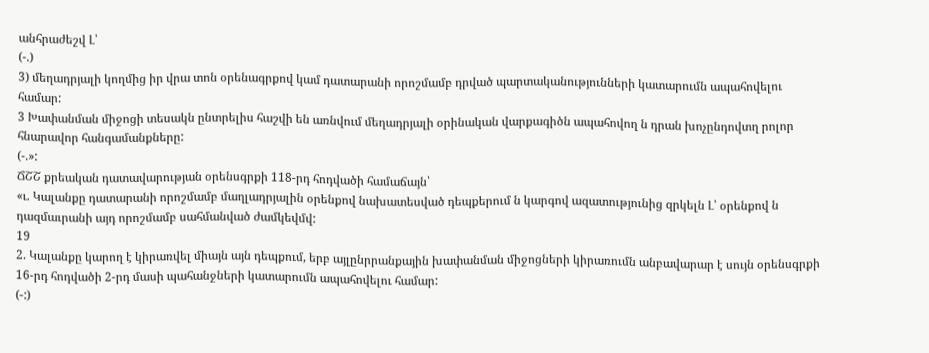անհրաժեշվ Լ՝
(-.)
3) մեղադրյալի կողմից իր վրա տոն օրենագրքով կամ դատարանի որոշմամբ դրված պարտականությունների կատարումն ապահովելու համար:
3 Խափանման միջոցի տեսակն ընտրելիս հաշվի են առնվում մեղադրյալի օրինական վարքագիծն ապահովող ն դրան խոչընդովտղ րոլոր հնարավոր հանգամանքները:
(-.»:
ՃՇՇ քրեական դատավարության օրենսգրքի 118-րդ հոդվածի համաճայն՝
«ւ. Կալանքը դատարանի որոշմամբ մաղլադրյալին օրենքով նախատեսված դեպքերում ն կարգով ազատությունից զրկելն Լ՝ օրենքով ն դազմաւրանի այդ որոշմամբ սահմանված ժամկեվմվ:
19
2. Կալանքը կարող է կիրառվել միայն այն դեպքում, երբ այլընրրանքային խափանման միջոցների կիրառումն անբավարար է սույն օրենսգրքի 16-րդ հոդվածի 2-րդ մասի պահանջների կատարումն ապահովելու համար:
(-:)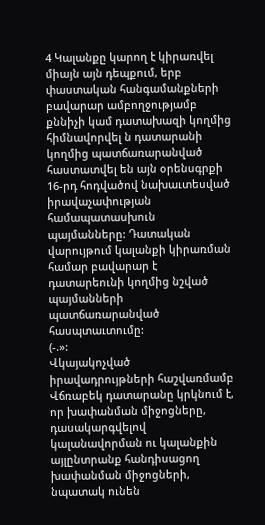4 Կալանքը կարող է կիրառվել միայն այն դեպքում, երբ փաստական հանգամանքների բավարար ամբողջությամբ քննիչի կամ դատախազի կողմից հիմնավորվել ն դատարանի կողմից պատճառարանված հաստատվել են այն օրենսգրքի 16-րդ հոդվածով նախաւտեսված իրավաչափության համապատասխուն պայմանները: Դատական վարույթում կալանքի կիրառման համար բավարար է դատարեունի կողմից նշված պայմանների պատճառարանված հասպտաւտումը:
(-.»:
Վկայակոչված իրավադրույթների հաշվառմամբ Վճռաբեկ դատարանը կրկնում է, որ խափանման միջոցները, դասակարգվելով կալանավորման ու կալանքին այլընտրանք հանդիսացող խափանման միջոցների, նպատակ ունեն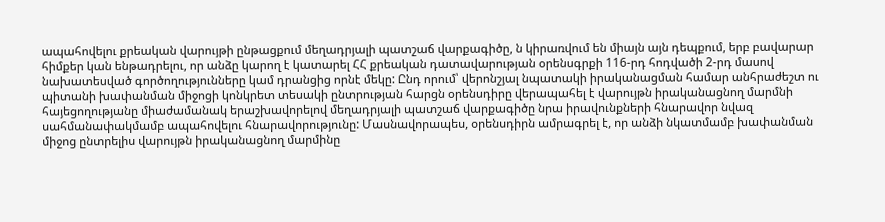ապահովելու քրեական վարույթի ընթացքում մեղադրյալի պատշաճ վարքագիծը, ն կիրառվում են միայն այն դեպքում, երբ բավարար հիմքեր կան ենթադրելու, որ անձը կարող է կատարել ՀՀ քրեական դատավարության օրենսգրքի 116-րդ հոդվածի 2-րդ մասով նախատեսված գործողությունները կամ դրանցից որնէ մեկը: Ընդ որում՝ վերոնշյալ նպատակի իրականացման համար անհրաժեշտ ու պիտանի խափանման միջոցի կոնկրետ տեսակի ընտրության հարցն օրենսդիրը վերապահել է վարույթն իրականացնող մարմնի հայեցողությանը միաժամանակ երաշխավորելով մեղադրյալի պատշաճ վարքագիծը նրա իրավունքների հնարավոր նվազ սահմանափակմամբ ապահովելու հնարավորությունը: Մասնավորապես, օրենսդիրն ամրագրել է, որ անձի նկատմամբ խափանման միջոց ընտրելիս վարույթն իրականացնող մարմինը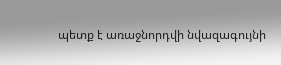պետք է առաջնորդվի նվազագույնի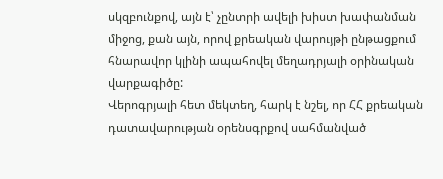սկզբունքով, այն է՝ չընտրի ավելի խիստ խափանման միջոց, քան այն, որով քրեական վարույթի ընթացքում հնարավոր կլինի ապահովել մեղադրյալի օրինական վարքագիծը:
Վերոգրյալի հետ մեկտեղ, հարկ է նշել, որ ՀՀ քրեական դատավարության օրենսգրքով սահմանված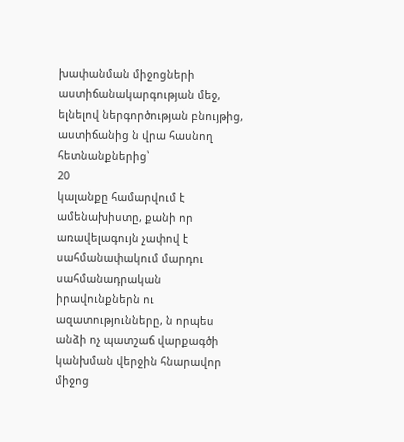խափանման միջոցների աստիճանակարգության մեջ, ելնելով ներգործության բնույթից, աստիճանից ն վրա հասնող հետնանքներից՝
20
կալանքը համարվում է ամենախիստը, քանի որ առավելագույն չափով է սահմանափակում մարդու սահմանադրական իրավունքներն ու ազատությունները, ն որպես անձի ոչ պատշաճ վարքագծի կանխման վերջին հնարավոր միջոց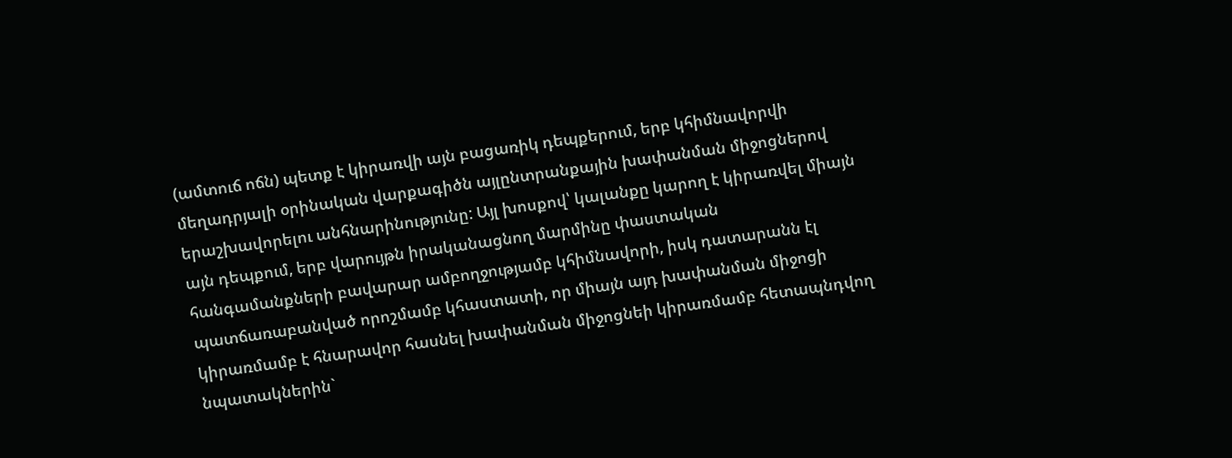(ամտուճ ոճն) պետք է կիրառվի այն բացառիկ դեպքերում, երբ կհիմնավորվի մեղադրյալի օրինական վարքագիծն այլընտրանքային խափանման միջոցներով երաշխավորելու անհնարինությունը: Այլ խոսքով՝ կալանքը կարող է կիրառվել միայն այն դեպքում, երբ վարույթն իրականացնող մարմինը փաստական հանգամանքների բավարար ամբողջությամբ կհիմնավորի, իսկ դատարանն էլ պատճառաբանված որոշմամբ կհաստատի, որ միայն այդ խափանման միջոցի կիրառմամբ է հնարավոր հասնել խափանման միջոցնեի կիրառմամբ հետապնդվող նպատակներին`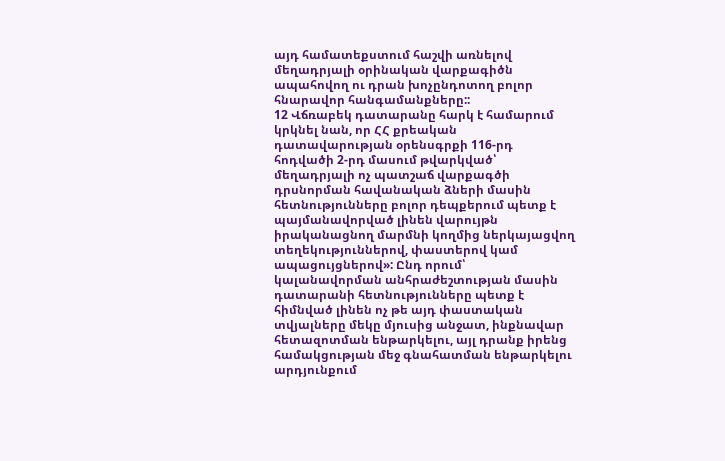այդ համատեքստում հաշվի առնելով մեղադրյալի օրինական վարքագիծն ապահովող ու դրան խոչընդոտող բոլոր հնարավոր հանգամանքները::
12 Վճռաբեկ դատարանը հարկ է համարում կրկնել նան, որ ՀՀ քրեական դատավարության օրենսգրքի 116-րդ հոդվածի 2-րդ մասում թվարկված՝ մեղադրյալի ոչ պատշաճ վարքագծի դրսնորման հավանական ձների մասին հետնությունները բոլոր դեպքերում պետք է պայմանավորված լինեն վարույթն իրականացնող մարմնի կողմից ներկայացվող տեղեկություններով, փաստերով կամ ապացույցներով»: Ընդ որում՝ կալանավորման անհրաժեշտության մասին դատարանի հետնությունները պետք է հիմնված լինեն ոչ թե այդ փաստական տվյալները մեկը մյուսից անջատ, ինքնավար հետազոտման ենթարկելու, այլ դրանք իրենց համակցության մեջ գնահատման ենթարկելու արդյունքում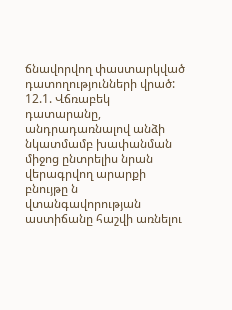ճնավորվող փաստարկված դատողությունների վրած:
12.1. Վճռաբեկ դատարանը, անդրադառնալով անձի նկատմամբ խափանման միջոց ընտրելիս նրան վերագրվող արարքի բնույթը ն վտանգավորության աստիճանը հաշվի առնելու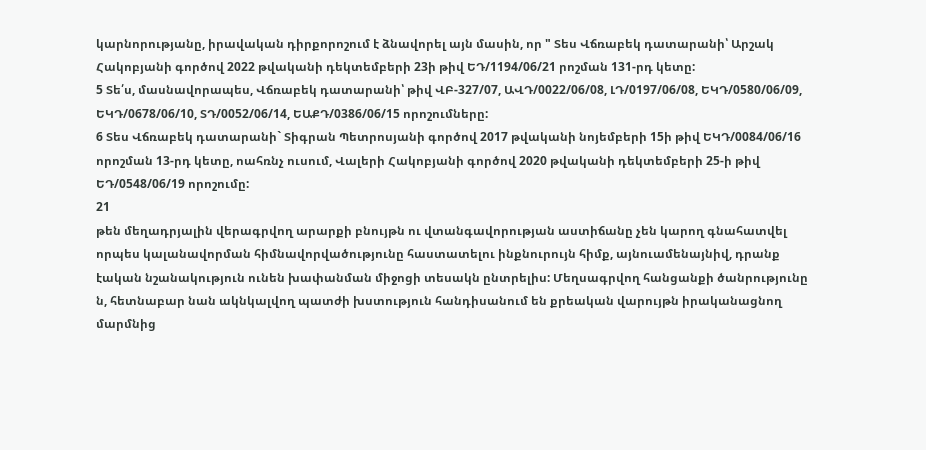կարնորությանը, իրավական դիրքորոշում է ձնավորել այն մասին, որ " Տես Վճռաբեկ դատարանի՝ Արշակ Հակոբյանի գործով 2022 թվականի դեկտեմբերի 23ի թիվ ԵԴ/1194/06/21 րոշման 131-րդ կետը:
5 Տե՛ս, մասնավորապես, Վճռաբեկ դատարանի՝ թիվ ՎԲ-327/07, ԱՎԴ/0022/06/08, ԼԴ/0197/06/08, ԵԿԴ/0580/06/09, ԵԿԴ/0678/06/10, ՏԴ/0052/06/14, ԵԱՔԴ/0386/06/15 որոշումները:
6 Տես Վճռաբեկ դատարանի` Տիգրան Պետրոսյանի գործով 2017 թվականի նոյեմբերի 15ի թիվ ԵԿԴ/0084/06/16 որոշման 13-րդ կետը, ոահռնչ ուսում, Վալերի Հակոբյանի գործով 2020 թվականի դեկտեմբերի 25-ի թիվ ԵԴ/0548/06/19 որոշումը:
21
թեն մեղադրյալին վերագրվող արարքի բնույթն ու վտանգավորության աստիճանը չեն կարող գնահատվել որպես կալանավորման հիմնավորվածությունը հաստատելու ինքնուրույն հիմք, այնուամենայնիվ, դրանք էական նշանակություն ունեն խափանման միջոցի տեսակն ընտրելիս: Մեղսագրվող հանցանքի ծանրությունը ն, հետնաբար նան ակնկալվող պատժի խստություն հանդիսանում են քրեական վարույթն իրականացնող մարմնից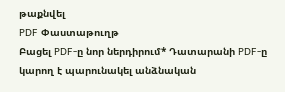թաքնվել
PDF Փաստաթուղթ
Բացել PDF-ը նոր ներդիրում* Դատարանի PDF-ը կարող է պարունակել անձնական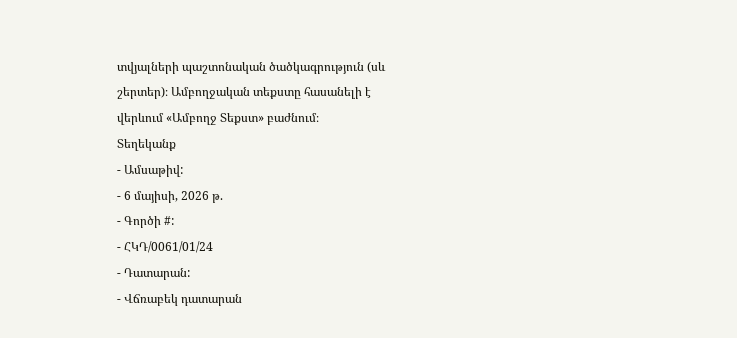տվյալների պաշտոնական ծածկագրություն (սև շերտեր)։ Ամբողջական տեքստը հասանելի է վերևում «Ամբողջ Տեքստ» բաժնում։
Տեղեկանք
- Ամսաթիվ:
- 6 մայիսի, 2026 թ.
- Գործի #:
- ՀԿԴ/0061/01/24
- Դատարան:
- Վճռաբեկ դատարան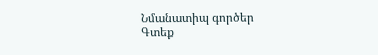Նմանատիպ գործեր
Գտեք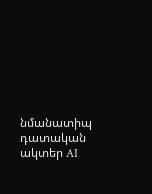նմանատիպ դատական ակտեր AI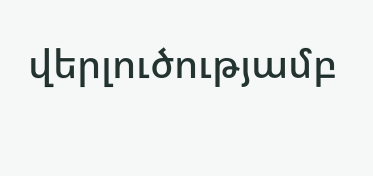վերլուծությամբ